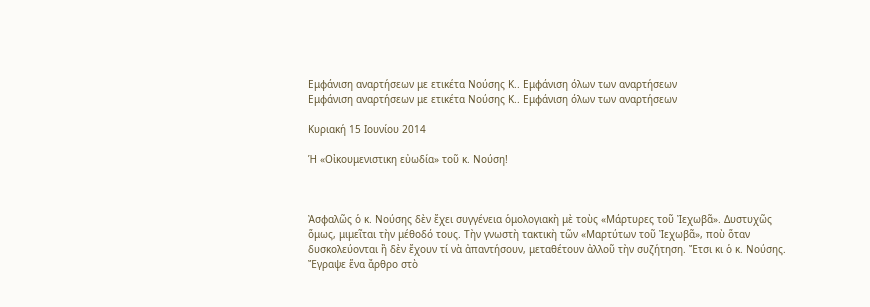Εμφάνιση αναρτήσεων με ετικέτα Νούσης Κ.. Εμφάνιση όλων των αναρτήσεων
Εμφάνιση αναρτήσεων με ετικέτα Νούσης Κ.. Εμφάνιση όλων των αναρτήσεων

Κυριακή 15 Ιουνίου 2014

Ἡ «Οἰκουμενιστικη εὐωδία» τοῦ κ. Νούση!



Ἀσφαλῶς ὁ κ. Νούσης δὲν ἔχει συγγένεια ὁμολογιακὴ μὲ τοὺς «Μάρτυρες τοῦ Ἰεχωβᾶ». Δυστυχῶς ὅμως, μιμεῖται τὴν μέθοδό τους. Τὴν γνωστὴ τακτικὴ τῶν «Μαρτύτων τοῦ Ἰεχωβᾶ», ποὺ ὅταν δυσκολεύονται ἢ δὲν ἔχουν τί νὰ ἀπαντήσουν, μεταθέτουν ἀλλοῦ τὴν συζήτηση. Ἔτσι κι ὁ κ. Νούσης. Ἔγραψε ἕνα ἄρθρο στὸ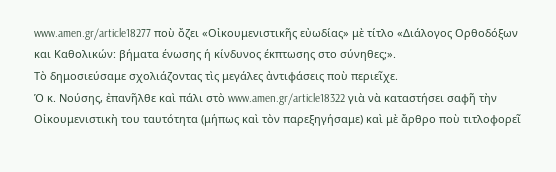www.amen.gr/article18277 ποὺ ὄζει «Οἰκουμενιστικῆς εὐωδίας» μὲ τίτλο «Διάλογος Ορθοδόξων και Καθολικών: βήματα ένωσης ή κίνδυνος έκπτωσης στο σύνηθες;».
Τὸ δημοσιεύσαμε σχολιάζοντας τὶς μεγάλες ἀντιφάσεις ποὺ περιεῖχε.
Ὁ κ. Νούσης, ἐπανῆλθε καὶ πάλι στὸ www.amen.gr/article18322 γιὰ νὰ καταστήσει σαφῆ τὴν Οἰκουμενιστικὴ του ταυτότητα (μήπως καὶ τὸν παρεξηγήσαμε) καὶ μὲ ἄρθρο ποὺ τιτλοφορεῖ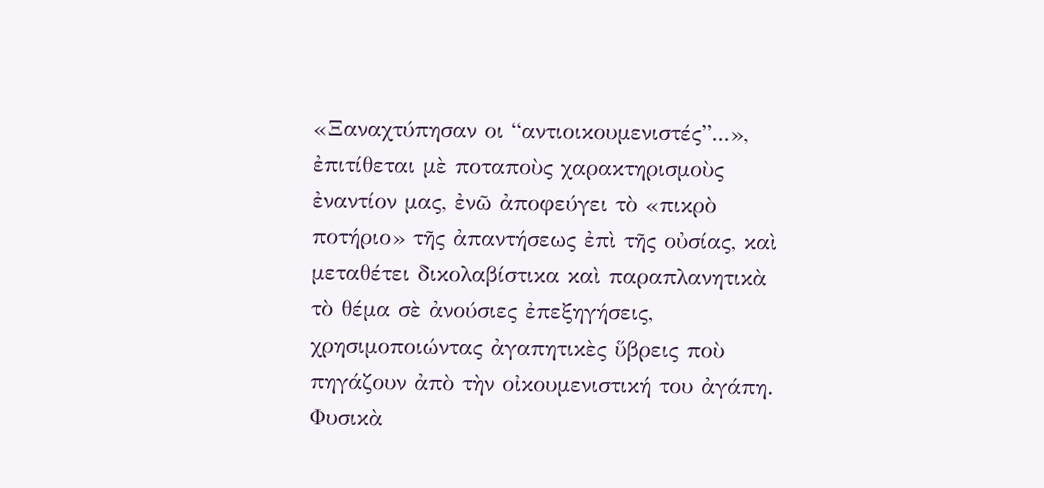«Ξαναχτύπησαν οι “αντιοικουμενιστές”...», ἐπιτίθεται μὲ ποταποὺς χαρακτηρισμοὺς ἐναντίον μας, ἐνῶ ἀποφεύγει τὸ «πικρὸ ποτήριο» τῆς ἀπαντήσεως ἐπὶ τῆς οὐσίας, καὶ μεταθέτει δικολαβίστικα καὶ παραπλανητικὰ τὸ θέμα σὲ ἀνούσιες ἐπεξηγήσεις, χρησιμοποιώντας ἀγαπητικὲς ὕβρεις ποὺ πηγάζουν ἀπὸ τὴν οἰκουμενιστική του ἀγάπη.
Φυσικὰ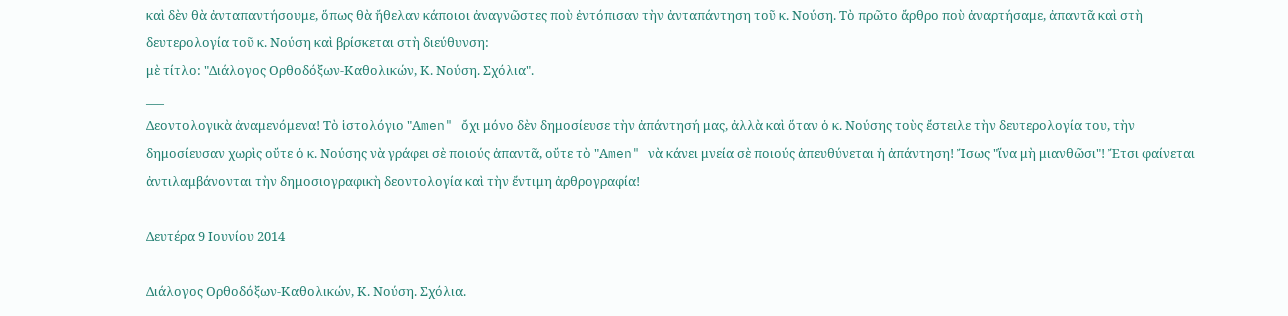καὶ δὲν θὰ ἀνταπαντήσουμε, ὅπως θὰ ἤθελαν κάποιοι ἀναγνῶστες ποὺ ἐντόπισαν τὴν ἀνταπάντηση τοῦ κ. Νούση. Τὸ πρῶτο ἄρθρο ποὺ ἀναρτήσαμε, ἀπαντᾶ καὶ στὴ δευτερολογία τοῦ κ. Νούση καὶ βρίσκεται στὴ διεύθυνση:
μὲ τίτλο: "Διάλογος Ορθοδόξων-Καθολικών, Κ. Νούση. Σχόλια".
___
Δεοντολογικὰ ἀναμενόμενα! Τὸ ἱστολόγιο "Αmen" ὄχι μόνο δὲν δημοσίευσε τὴν ἀπάντησή μας, ἀλλὰ καὶ ὅταν ὁ κ. Νούσης τοὺς ἔστειλε τὴν δευτερολογία του, τὴν δημοσίευσαν χωρὶς οὔτε ὁ κ. Νούσης νὰ γράφει σὲ ποιούς ἀπαντᾶ, οὔτε τὸ "Αmen" νὰ κάνει μνεία σὲ ποιούς ἀπευθύνεται ἡ ἀπάντηση! Ἴσως "ἵνα μὴ μιανθῶσι"! Ἔτσι φαίνεται ἀντιλαμβάνονται τὴν δημοσιογραφικὴ δεοντολογία καὶ τὴν ἔντιμη ἀρθρογραφία!

Δευτέρα 9 Ιουνίου 2014

Διάλογος Ορθοδόξων-Καθολικών, Κ. Νούση. Σχόλια.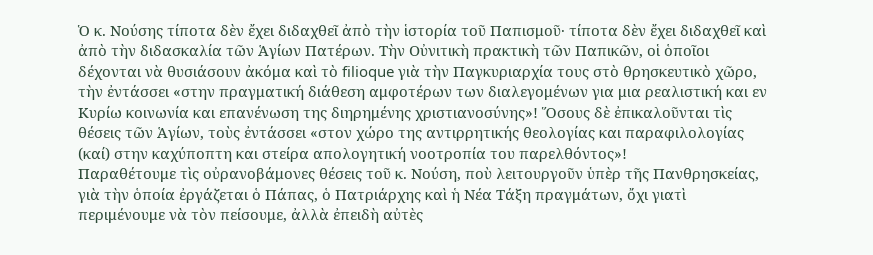Ὁ κ. Νούσης τίποτα δὲν ἔχει διδαχθεῖ ἀπὸ τὴν ἱστορία τοῦ Παπισμοῦ· τίποτα δὲν ἔχει διδαχθεῖ καὶ ἀπὸ τὴν διδασκαλία τῶν Ἁγίων Πατέρων. Τὴν Οὐνιτικὴ πρακτικὴ τῶν Παπικῶν, οἱ ὁποῖοι δέχονται νὰ θυσιάσουν ἀκόμα καὶ τὸ filioque γιὰ τὴν Παγκυριαρχία τους στὸ θρησκευτικὸ χῶρο, τὴν ἐντάσσει «στην πραγματική διάθεση αμφοτέρων των διαλεγομένων για μια ρεαλιστική και εν Κυρίω κοινωνία και επανένωση της διηρημένης χριστιανοσύνης»! Ὅσους δὲ ἐπικαλοῦνται τὶς θέσεις τῶν Ἁγίων, τοὺς ἐντάσσει «στον χώρο της αντιρρητικής θεολογίας και παραφιλολογίας (καί) στην καχύποπτη και στείρα απολογητική νοοτροπία του παρελθόντος»!
Παραθέτουμε τὶς οὐρανοβάμονες θέσεις τοῦ κ. Νούση, ποὺ λειτουργοῦν ὑπὲρ τῆς Πανθρησκείας, γιὰ τὴν ὁποία ἐργάζεται ὁ Πάπας, ὁ Πατριάρχης καὶ ἡ Νέα Τάξη πραγμάτων, ὄχι γιατὶ περιμένουμε νὰ τὸν πείσουμε, ἀλλὰ ἐπειδὴ αὐτὲς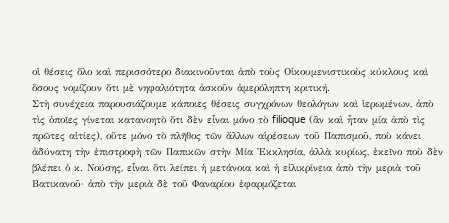οἱ θέσεις ὅλο καὶ περισσότερο διακινοῦνται ἀπὸ τοὺς Οἰκουμενιστικοὺς κύκλους καὶ ὅσους νομίζουν ὅτι μὲ νηφαλιότητα ἀσκοῦν ἀμερόληπτη κριτική.
Στὴ συνέχεια παρουσιάζουμε κάποιες θέσεις συγχρόνων θεολόγων καὶ ἱερωμένων, ἀπὸ τὶς ὁποῖες γίνεται κατανοητὸ ὅτι δὲν εἶναι μόνο τὸ filioque (ἂν καὶ ἦταν μία ἀπὸ τὶς πρῶτες αἰτίες), οὔτε μόνο τὸ πλῆθος τῶν ἄλλων αἱρέσεων τοῦ Παπισμοῦ, ποὺ κάνει ἀδύνατη τὴν ἐπιστροφὴ τῶν Παπικῶν στὴν Μία Ἐκκλησία, ἀλλὰ κυρίως, ἐκεῖνο ποὺ δὲν βλέπει ὁ κ. Νούσης, εἶναι ὅτι λείπει ἡ μετάνοια καὶ ἡ εἰλικρίνεια ἀπὸ τὴν μεριὰ τοῦ Βατικανοῦ· ἀπὸ τὴν μεριὰ δὲ τοῦ Φαναρίου ἐφαρμόζεται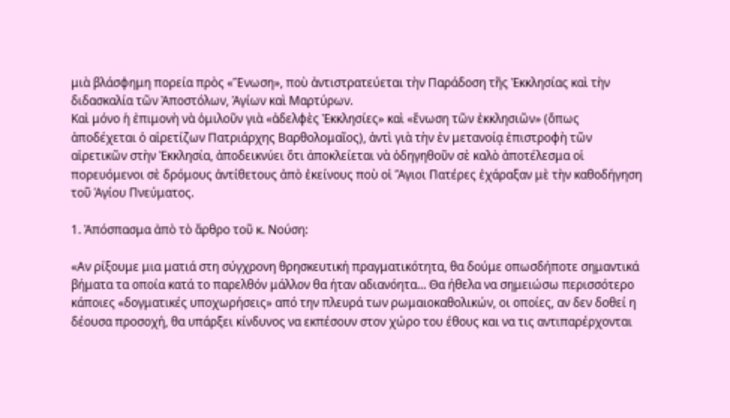μιὰ βλάσφημη πορεία πρὸς «Ἕνωση», ποὺ ἀντιστρατεύεται τὴν Παράδοση τῆς Ἐκκλησίας καὶ τὴν διδασκαλία τῶν Ἀποστόλων, Ἁγίων καὶ Μαρτύρων.
Καὶ μόνο ἡ ἐπιμονὴ νὰ ὁμιλοῦν γιὰ «ἀδελφὲς Ἐκκλησίες» καὶ «ἕνωση τῶν ἐκκλησιῶν» (ὅπως ἀποδέχεται ὁ αἱρετίζων Πατριάρχης Βαρθολομαῖος), ἀντὶ γιὰ τὴν ἐν μετανοίᾳ ἐπιστροφὴ τῶν αἱρετικῶν στὴν Ἐκκλησία, ἀποδεικνύει ὅτι ἀποκλείεται νὰ ὁδηγηθοῦν σὲ καλὸ ἀποτέλεσμα οἱ πορευόμενοι σὲ δρόμους ἀντίθετους ἀπὸ ἐκείνους ποὺ οἱ Ἅγιοι Πατέρες ἐχάραξαν μὲ τὴν καθοδήγηση τοῦ Ἁγίου Πνεύματος.

1. Ἀπόσπασμα ἀπὸ τὸ ἄρθρο τοῦ κ. Νούση:

«Αν ρίξουμε μια ματιά στη σύγχρονη θρησκευτική πραγματικότητα, θα δούμε οπωσδήποτε σημαντικά βήματα τα οποία κατά το παρελθόν μάλλον θα ήταν αδιανόητα... Θα ήθελα να σημειώσω περισσότερο κάποιες «δογματικές υποχωρήσεις» από την πλευρά των ρωμαιοκαθολικών, οι οποίες, αν δεν δοθεί η δέουσα προσοχή, θα υπάρξει κίνδυνος να εκπέσουν στον χώρο του έθους και να τις αντιπαρέρχονται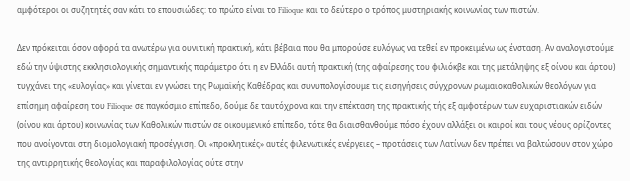αμφότεροι οι συζητητές σαν κάτι το επουσιώδες: το πρώτο είναι το Filioque και το δεύτερο ο τρόπος μυστηριακής κοινωνίας των πιστών.

Δεν πρόκειται όσον αφορά τα ανωτέρω για ουνιτική πρακτική, κάτι βέβαια που θα μπορούσε ευλόγως να τεθεί εν προκειμένω ως ένσταση. Αν αναλογιστούμε εδώ την ύψιστης εκκλησιολογικής σημαντικής παράμετρο ότι η εν Ελλάδι αυτή πρακτική (της αφαίρεσης του φιλιόκβε και της μετάληψης εξ οίνου και άρτου) τυγχάνει της «ευλογίας» και γίνεται εν γνώσει της Ρωμαϊκής Καθέδρας και συνυπολογίσουμε τις εισηγήσεις σύγχρονων ρωμαιοκαθολικών θεολόγων για επίσημη αφαίρεση του Filioque σε παγκόσμιο επίπεδο, δούμε δε ταυτόχρονα και την επέκταση της πρακτικής τής εξ αμφοτέρων των ευχαριστιακών ειδών (οίνου και άρτου) κοινωνίας των Καθολικών πιστών σε οικουμενικό επίπεδο, τότε θα διαισθανθούμε πόσο έχουν αλλάξει οι καιροί και τους νέους ορίζοντες που ανοίγονται στη διομολογιακή προσέγγιση. Οι «προκλητικές» αυτές φιλενωτικές ενέργειες – προτάσεις των Λατίνων δεν πρέπει να βαλτώσουν στον χώρο της αντιρρητικής θεολογίας και παραφιλολογίας ούτε στην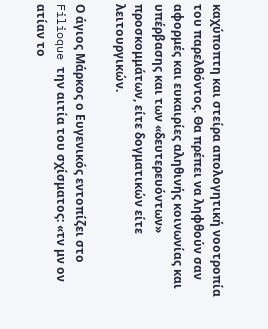καχύποπτη και στείρα απολογητική νοοτροπία του παρελθόντος. Θα πρέπει να ληφθούν σαν αφορμές και ευκαιρίες αληθινής κοινωνίας και υπέρβασης και των «δευτερευόντων» προσκομμάτων, είτε δογματικών είτε λειτουργικών.

Ο άγιος Μάρκος ο Ευγενικός εντοπίζει στο Filioque την αιτία του σχίσματος: «τν μν ον ατίαν το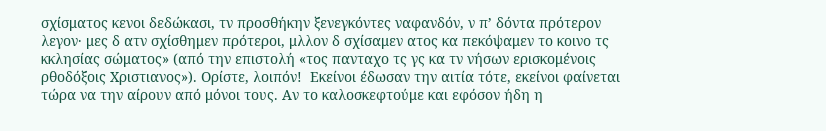σχίσματος κενοι δεδώκασι, τν προσθήκην ξενεγκόντες ναφανδόν, ν π’ δόντα πρότερον λεγον· μες δ ατν σχίσθημεν πρότεροι, μλλον δ σχίσαμεν ατος κα πεκόψαμεν το κοινο τς κκλησίας σώματος» (από την επιστολή «τος πανταχο τς γς κα τν νήσων ερισκομένοις ρθοδόξοις Χριστιανος»). Ορίστε, λοιπόν!  Εκείνοι έδωσαν την αιτία τότε, εκείνοι φαίνεται τώρα να την αίρουν από μόνοι τους. Αν το καλοσκεφτούμε και εφόσον ήδη η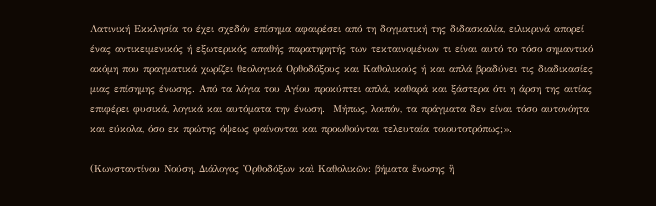Λατινική Εκκλησία το έχει σχεδόν επίσημα αφαιρέσει από τη δογματική της διδασκαλία, ειλικρινά απορεί ένας αντικειμενικός ή εξωτερικός απαθής παρατηρητής των τεκταινομένων τι είναι αυτό το τόσο σημαντικό ακόμη που πραγματικά χωρίζει θεολογικά Ορθοδόξους και Καθολικούς ή και απλά βραδύνει τις διαδικασίες μιας επίσημης ένωσης. Από τα λόγια του Αγίου προκύπτει απλά, καθαρά και ξάστερα ότι η άρση της αιτίας επιφέρει φυσικά, λογικά και αυτόματα την ένωση.  Μήπως, λοιπόν, τα πράγματα δεν είναι τόσο αυτονόητα και εύκολα, όσο εκ πρώτης όψεως φαίνονται και προωθούνται τελευταία τοιουτοτρόπως;».

(Κωνσταντίνου Νούση, Διάλογος Ὀρθοδόξων καὶ Καθολικῶν: βήματα ἕνωσης ἢ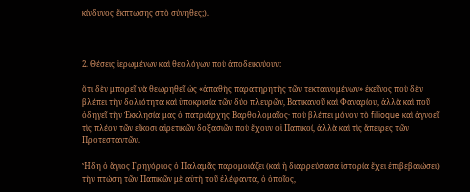κίνδυνος ἔκπτωσης στὸ σύνηθες;).



2. Θέσεις ἱερωμένων καὶ θεολόγων ποὺ ἀποδεικνύουν:

ὅτι δὲν μπορεῖ νὰ θεωρηθεῖ ὡς «ἀπαθὴς παρατηρητὴς τῶν τεκταινομένων» ἐκεῖνος ποὺ δὲν βλέπει τὴν δολιότητα καὶ ὑποκρισία τῶν δύο πλευρῶν, Βατικανοῦ καὶ Φαναρίου, ἀλλὰ καὶ ποῦ ὁδηγεῖ τὴν Ἐκκλησία μας ὁ πατριάρχης Βαρθολομαῖος· ποὺ βλέπει μόνον τὸ filioque καὶ ἀγνοεῖ τὶς πλέον τῶν εἴκοσι αἱρετικῶν δοξασιῶν ποὺ ἔχουν οἱ Παπικοί, ἀλλὰ καὶ τὶς ἄπειρες τῶν Προτεσταντῶν.

Ἤδη ὁ ἅγιος Γρηγόριος ὁ Παλαμᾶς παρομοιάζει (καὶ ἡ διαρρεύσασα ἱστορία ἔχει ἐπιβεβαιώσει) τὴν πτώση τῶν Παπικῶν μὲ αὐτὴ τοῦ ἐλέφαντα, ὁ ὁποῖος,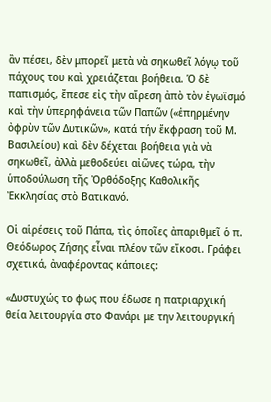ἂν πέσει, δὲν μπορεῖ μετὰ νὰ σηκωθεῖ λόγῳ τοῦ πάχους του καὶ χρειάζεται βοήθεια. Ὁ δὲ παπισμός, ἔπεσε εἰς τὴν αἵρεση ἀπὸ τὸν ἐγωϊσμό καὶ τὴν ὑπερηφάνεια τῶν Παπῶν («ἐπηρμένην ὀφρὺν τῶν Δυτικῶν», κατά τήν ἔκφραση τοῦ Μ. Βασιλείου) καὶ δὲν δέχεται βοήθεια γιὰ νὰ σηκωθεῖ, ἀλλὰ μεθοδεύει αἰῶνες τώρα, τὴν ὑποδούλωση τῆς Ὀρθόδοξης Καθολικῆς Ἐκκλησίας στὸ Βατικανό.

Οἱ αἱρέσεις τοῦ Πάπα, τὶς ὁποῖες ἀπαριθμεῖ ὁ π. Θεόδωρος Ζήσης εἶναι πλέον τῶν εἴκοσι. Γράφει σχετικά, ἀναφέροντας κάποιες:

«Δυστυχώς το φως που έδωσε η πατριαρχική θεία λειτουργία στο Φανάρι με την λειτουργική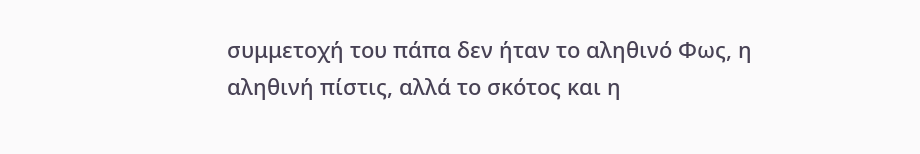συμμετοχή του πάπα δεν ήταν το αληθινό Φως, η αληθινή πίστις, αλλά το σκότος και η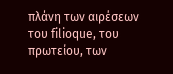πλάνη των αιρέσεων του filioque, του πρωτείου, των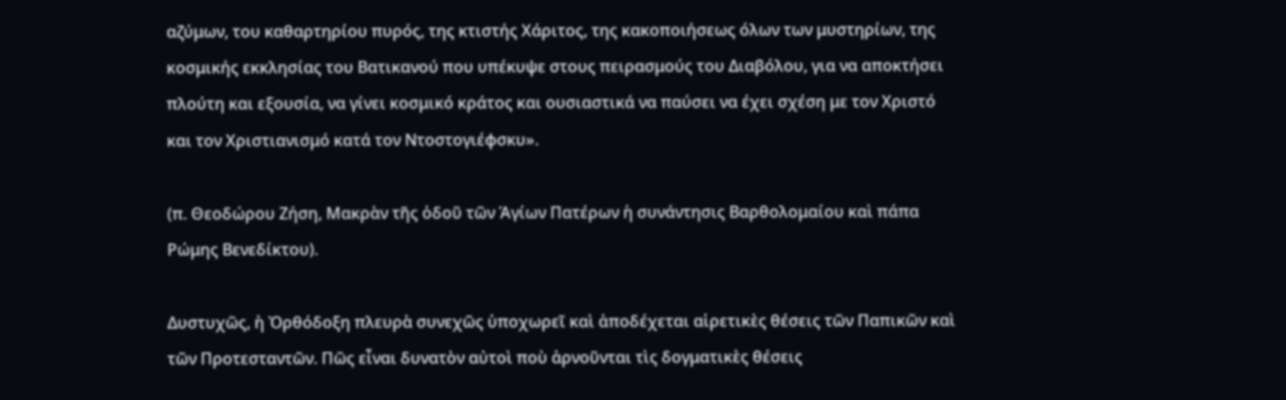αζύμων, του καθαρτηρίου πυρός, της κτιστής Χάριτος, της κακοποιήσεως όλων των μυστηρίων, της κοσμικής εκκλησίας του Βατικανού που υπέκυψε στους πειρασμούς του Διαβόλου, για να αποκτήσει πλούτη και εξουσία, να γίνει κοσμικό κράτος και ουσιαστικά να παύσει να έχει σχέση με τον Χριστό και τον Χριστιανισμό κατά τον Ντοστογιέφσκυ».

(π. Θεοδώρου Ζήση, Μακρὰν τῆς ὁδοῦ τῶν Ἁγίων Πατέρων ἡ συνάντησις Βαρθολομαίου καὶ πάπα Ρώμης Βενεδίκτου).

Δυστυχῶς, ἡ Ὀρθόδοξη πλευρὰ συνεχῶς ὑποχωρεῖ καὶ ἀποδέχεται αἱρετικὲς θέσεις τῶν Παπικῶν καὶ τῶν Προτεσταντῶν. Πῶς εἶναι δυνατὸν αὐτοὶ ποὺ ἀρνοῦνται τὶς δογματικὲς θέσεις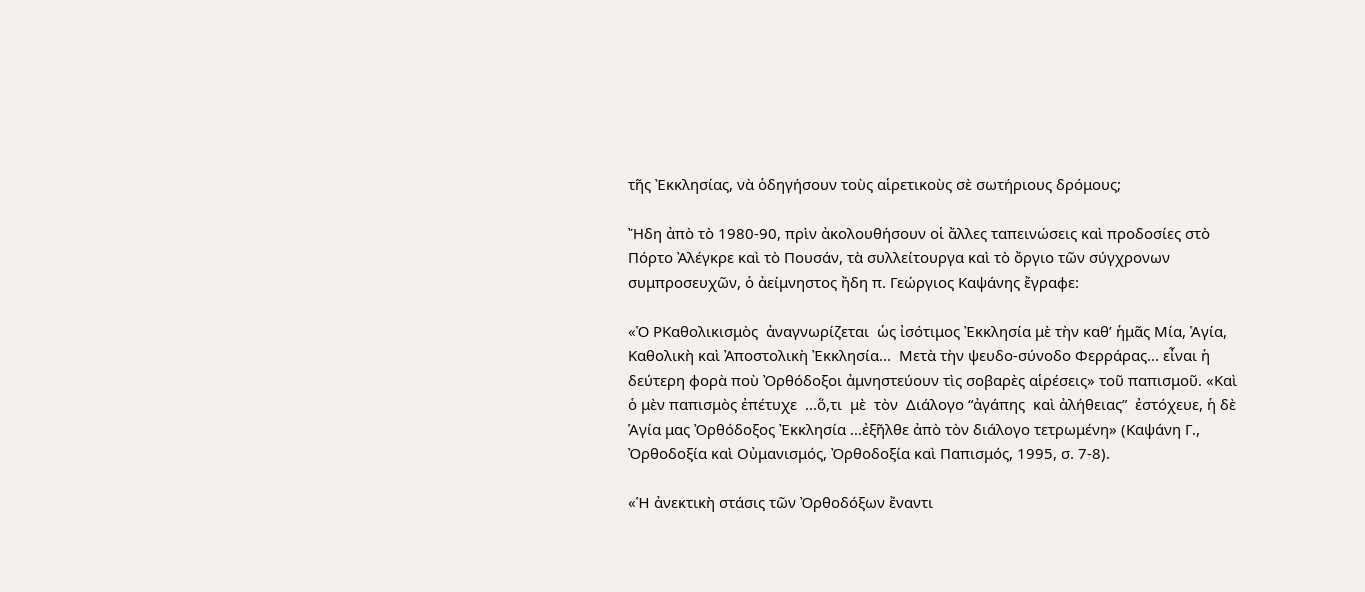τῆς Ἐκκλησίας, νὰ ὁδηγήσουν τοὺς αἱρετικοὺς σὲ σωτήριους δρόμους;

Ἤδη ἀπὸ τὸ 1980-90, πρὶν ἀκολουθήσουν οἱ ἄλλες ταπεινώσεις καὶ προδοσίες στὸ Πόρτο Ἀλέγκρε καὶ τὸ Πουσάν, τὰ συλλείτουργα καὶ τὸ ὄργιο τῶν σύγχρονων συμπροσευχῶν, ὁ ἀείμνηστος ἤδη π. Γεώργιος Καψάνης ἔγραφε:

«Ὁ ΡΚαθολικισμὸς  ἀναγνωρίζεται  ὡς ἰσότιμος Ἐκκλησία μὲ τὴν καθ’ ἡμᾶς Μία, Ἁγία, Καθολικὴ καὶ Ἀποστολικὴ Ἐκκλησία...  Μετὰ τὴν ψευδο-σύνοδο Φερράρας... εἶναι ἡ δεύτερη φορὰ ποὺ Ὀρθόδοξοι ἀμνηστεύουν τὶς σοβαρὲς αἱρέσεις» τοῦ παπισμοῦ. «Καὶ ὁ μὲν παπισμὸς ἐπέτυχε  ...ὅ,τι  μὲ  τὸν  Διάλογο “ἀγάπης  καὶ ἀλήθειας”  ἐστόχευε, ἡ δὲ Ἁγία μας Ὀρθόδοξος Ἐκκλησία …ἐξῆλθε ἀπὸ τὸν διάλογο τετρωμένη» (Καψάνη Γ., Ὀρθοδοξία καὶ Οὐμανισμός, Ὀρθοδοξία καὶ Παπισμός, 1995, σ. 7-8).

«Ἡ ἀνεκτικὴ στάσις τῶν Ὀρθοδόξων ἔναντι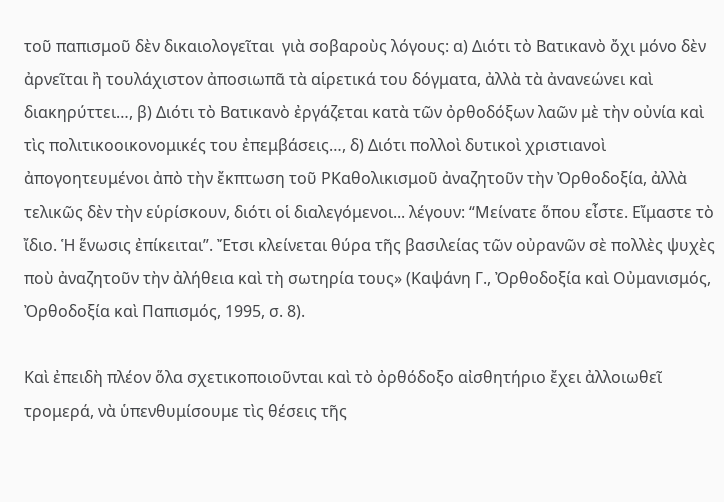τοῦ παπισμοῦ δὲν δικαιολογεῖται  γιὰ σοβαροὺς λόγους: α) Διότι τὸ Βατικανὸ ὄχι μόνο δὲν ἀρνεῖται ἢ τουλάχιστον ἀποσιωπᾶ τὰ αἱρετικά του δόγματα, ἀλλὰ τὰ ἀνανεώνει καὶ διακηρύττει…, β) Διότι τὸ Βατικανὸ ἐργάζεται κατὰ τῶν ὀρθοδόξων λαῶν μὲ τὴν οὐνία καὶ τὶς πολιτικοοικονομικές του ἐπεμβάσεις…, δ) Διότι πολλοὶ δυτικοὶ χριστιανοὶ ἀπογοητευμένοι ἀπὸ τὴν ἔκπτωση τοῦ ΡΚαθολικισμοῦ ἀναζητοῦν τὴν Ὀρθοδοξία, ἀλλὰ τελικῶς δὲν τὴν εὑρίσκουν, διότι οἱ διαλεγόμενοι... λέγουν: “Μείνατε ὅπου εἶστε. Εἴμαστε τὸ ἴδιο. Ἡ ἕνωσις ἐπίκειται”. Ἔτσι κλείνεται θύρα τῆς βασιλείας τῶν οὐρανῶν σὲ πολλὲς ψυχὲς ποὺ ἀναζητοῦν τὴν ἀλήθεια καὶ τὴ σωτηρία τους» (Καψάνη Γ., Ὀρθοδοξία καὶ Οὐμανισμός, Ὀρθοδοξία καὶ Παπισμός, 1995, σ. 8).

Καὶ ἐπειδὴ πλέον ὅλα σχετικοποιοῦνται καὶ τὸ ὀρθόδοξο αἰσθητήριο ἔχει ἀλλοιωθεῖ τρομερά, νὰ ὑπενθυμίσουμε τὶς θέσεις τῆς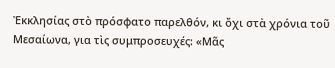Ἐκκλησίας στὸ πρόσφατο παρελθόν, κι ὄχι στὰ χρόνια τοῦ Μεσαίωνα, για τὶς συμπροσευχές: «Μᾶς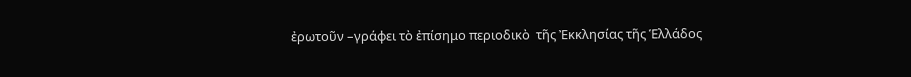ἐρωτοῦν –γράφει τὸ ἐπίσημο περιοδικὸ  τῆς Ἐκκλησίας τῆς Ἑλλάδος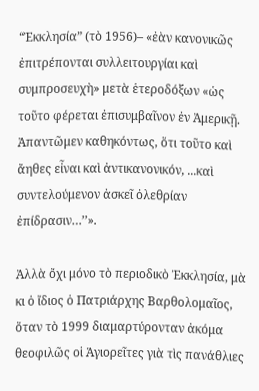“Ἐκκλησία” (τὸ 1956)– «ἐὰν κανονικῶς ἐπιτρέπονται συλλειτουργίαι καὶ συμπροσευχὴ» μετὰ ἑτεροδόξων «ὡς τοῦτο φέρεται ἐπισυμβαῖνον ἐν Ἀμερικῇ. Ἀπαντῶμεν καθηκόντως, ὅτι τοῦτο καὶ ἄηθες εἶναι καὶ ἀντικανονικόν, ...καὶ συντελούμενον ἀσκεῖ ὀλεθρίαν ἐπίδρασιν…’’».

Ἀλλὰ ὄχι μόνο τὸ περιοδικὸ Ἐκκλησία, μὰ κι ὁ ἴδιος ὁ Πατριάρχης Βαρθολομαῖος, ὅταν τὸ 1999 διαμαρτύρονταν ἀκόμα θεοφιλῶς οἱ Ἁγιορεῖτες γιὰ τὶς πανάθλιες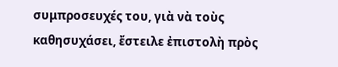συμπροσευχές του, γιὰ νὰ τοὺς καθησυχάσει, ἔστειλε ἐπιστολὴ πρὸς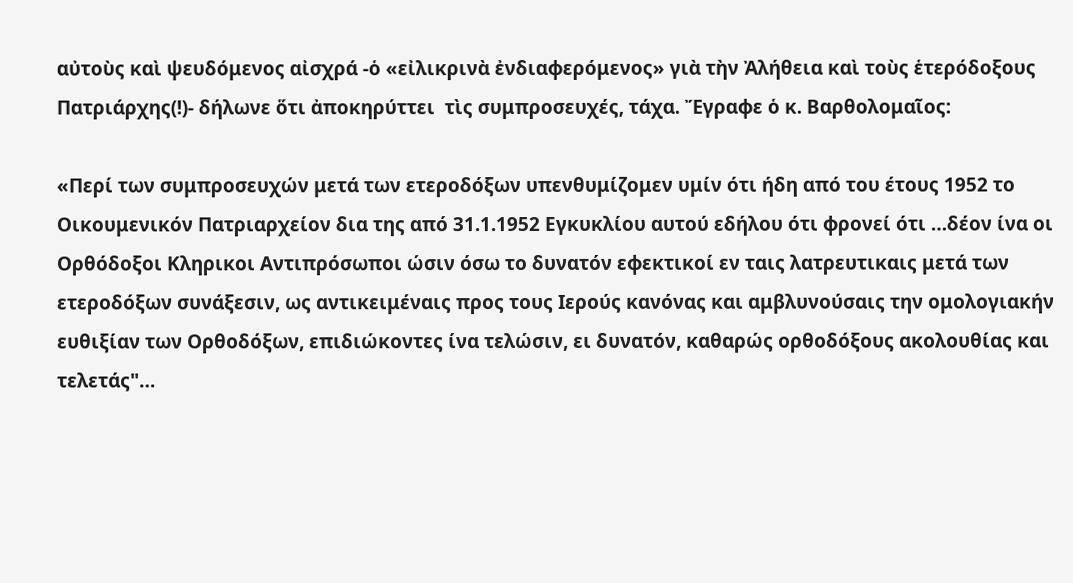αὐτοὺς καὶ ψευδόμενος αἰσχρά -ὁ «εἰλικρινὰ ἐνδιαφερόμενος» γιὰ τὴν Ἀλήθεια καὶ τοὺς ἑτερόδοξους Πατριάρχης(!)- δήλωνε ὅτι ἀποκηρύττει  τὶς συμπροσευχές, τάχα. Ἔγραφε ὁ κ. Βαρθολομαῖος:

«Περί των συμπροσευχών μετά των ετεροδόξων υπενθυμίζομεν υμίν ότι ήδη από του έτους 1952 το Οικουμενικόν Πατριαρχείον δια της από 31.1.1952 Εγκυκλίου αυτού εδήλου ότι φρονεί ότι …δέον ίνα οι Ορθόδοξοι Κληρικοι Αντιπρόσωποι ώσιν όσω το δυνατόν εφεκτικοί εν ταις λατρευτικαις μετά των ετεροδόξων συνάξεσιν, ως αντικειμέναις προς τους Ιερούς κανόνας και αμβλυνούσαις την ομολογιακήν ευθιξίαν των Ορθοδόξων, επιδιώκοντες ίνα τελώσιν, ει δυνατόν, καθαρώς ορθοδόξους ακολουθίας και τελετάς"…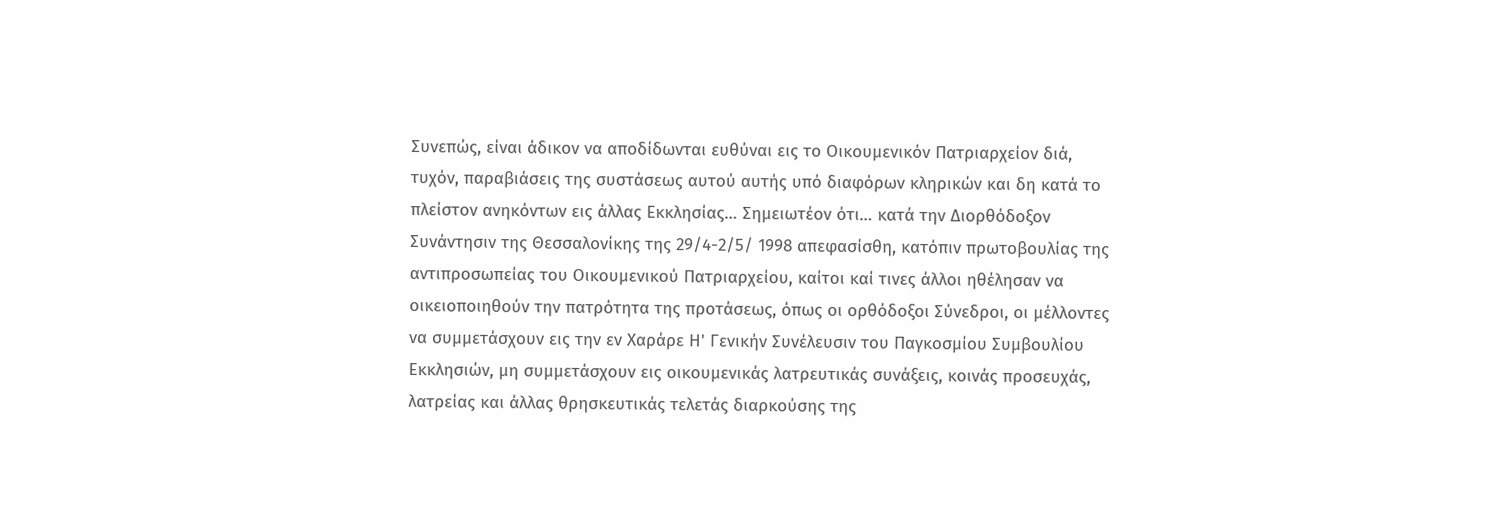Συνεπώς, είναι άδικον να αποδίδωνται ευθύναι εις το Οικουμενικόν Πατριαρχείον διά, τυχόν, παραβιάσεις της συστάσεως αυτού αυτής υπό διαφόρων κληρικών και δη κατά το πλείστον ανηκόντων εις άλλας Εκκλησίας… Σημειωτέον ότι… κατά την Διορθόδοξον Συνάντησιν της Θεσσαλονίκης της 29/4-2/5/ 1998 απεφασίσθη, κατόπιν πρωτοβουλίας της αντιπροσωπείας του Οικουμενικού Πατριαρχείου, καίτοι καί τινες άλλοι ηθέλησαν να οικειοποιηθούν την πατρότητα της προτάσεως, όπως οι ορθόδοξοι Σύνεδροι, οι μέλλοντες να συμμετάσχουν εις την εν Χαράρε Η' Γενικήν Συνέλευσιν του Παγκοσμίου Συμβουλίου Εκκλησιών, μη συμμετάσχουν εις οικουμενικάς λατρευτικάς συνάξεις, κοινάς προσευχάς, λατρείας και άλλας θρησκευτικάς τελετάς διαρκούσης της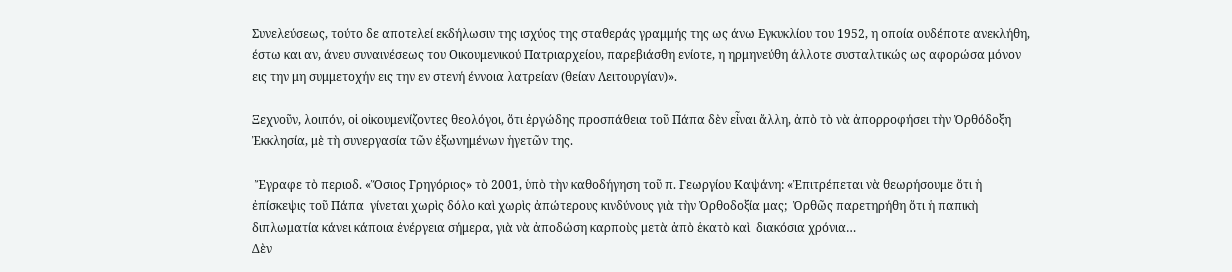Συνελεύσεως, τούτο δε αποτελεί εκδήλωσιν της ισχύος της σταθεράς γραμμής της ως άνω Εγκυκλίου του 1952, η οποία ουδέποτε ανεκλήθη, έστω και αν, άνευ συναινέσεως του Οικουμενικού Πατριαρχείου, παρεβιάσθη ενίοτε, η ηρμηνεύθη άλλοτε συσταλτικώς ως αφορώσα μόνον εις την μη συμμετοχήν εις την εν στενή έννοια λατρείαν (θείαν Λειτουργίαν)».

Ξεχνοῦν, λοιπόν, οἱ οἰκουμενίζοντες θεολόγοι, ὅτι ἐργώδης προσπάθεια τοῦ Πάπα δὲν εἶναι ἄλλη, ἀπὸ τὸ νὰ ἀπορροφήσει τὴν Ὀρθόδοξη Ἐκκλησία, μὲ τὴ συνεργασία τῶν ἐξωνημένων ἡγετῶν της.

 Ἔγραφε τὸ περιοδ. «Ὅσιος Γρηγόριος» τὸ 2001, ὑπὸ τὴν καθοδήγηση τοῦ π. Γεωργίου Καψάνη: «Ἐπιτρέπεται νὰ θεωρήσουμε ὅτι ἡ ἐπίσκεψις τοῦ Πάπα  γίνεται χωρὶς δόλο καὶ χωρὶς ἀπώτερους κινδύνους γιὰ τὴν Ὀρθοδοξία μας;  Ὀρθῶς παρετηρήθη ὅτι ἡ παπικὴ διπλωματία κάνει κάποια ἐνέργεια σήμερα, γιὰ νὰ ἀποδώση καρποὺς μετὰ ἀπὸ ἑκατὸ καὶ  διακόσια χρόνια…
Δὲν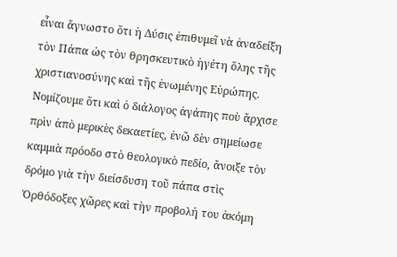εἶναι ἄγνωστο ὅτι ἡ Δύσις ἐπιθυμεῖ νὰ ἀναδείξη τὸν Πάπα ὡς τὸν θρησκευτικὸ ἡγέτη ὅλης τῆς χριστιανοσύνης καὶ τῆς ἑνωμένης Εὐρώπης. Νομίζουμε ὅτι καὶ ὁ διάλογος ἀγάπης ποὺ ἄρχισε πρὶν ἀπὸ μερικὲς δεκαετίες, ἐνῶ δὲν σημείωσε καμμιὰ πρόοδο στὸ θεολογικὸ πεδίο, ἄνοιξε τὸν δρόμο γιὰ τὴν διείσδυση τοῦ πάπα στὶς Ὀρθόδοξες χῶρες καὶ τὴν προβολή του ἀκόμη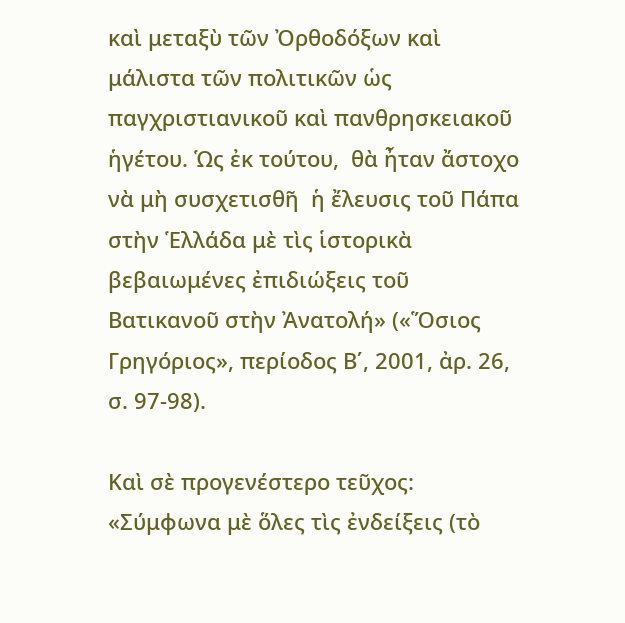καὶ μεταξὺ τῶν Ὀρθοδόξων καὶ μάλιστα τῶν πολιτικῶν ὡς παγχριστιανικοῦ καὶ πανθρησκειακοῦ ἡγέτου. Ὡς ἐκ τούτου,  θὰ ἦταν ἄστοχο  νὰ μὴ συσχετισθῆ  ἡ ἔλευσις τοῦ Πάπα στὴν Ἑλλάδα μὲ τὶς ἱστορικὰ βεβαιωμένες ἐπιδιώξεις τοῦ Βατικανοῦ στὴν Ἀνατολή» («Ὅσιος Γρηγόριος», περίοδος Β΄, 2001, ἀρ. 26, σ. 97-98).

Καὶ σὲ προγενέστερο τεῦχος: «Σύμφωνα μὲ ὅλες τὶς ἐνδείξεις (τὸ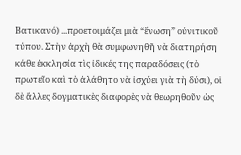Βατικανό) ...προετοιμάζει μιὰ “ἕνωση” οὐνιτικοῦ τύπου. Στὴν ἀρχὴ θὰ συμφωνηθῆ νὰ διατηρήση κάθε ἐκκλησία τὶς ἰδικές της παραδόσεις (τὸ πρωτεῖο καὶ τὸ ἀλάθητο νὰ ἰσχύει γιὰ τὴ δύσι), οἱ δὲ ἄλλες δογματικὲς διαφορὲς νὰ θεωρηθοῦν ὡς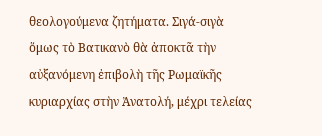θεολογούμενα ζητήματα. Σιγά-σιγὰ ὅμως τὸ Βατικανὸ θὰ ἀποκτᾶ τὴν αὐξανόμενη ἐπιβολὴ τῆς Ρωμαϊκῆς κυριαρχίας στὴν Ἀνατολή, μέχρι τελείας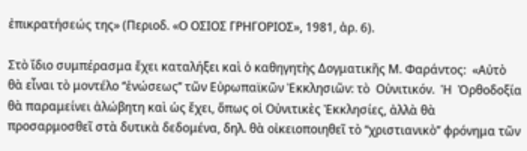ἐπικρατήσεώς της» (Περιοδ. «Ο ΟΣΙΟΣ ΓΡΗΓΟΡΙΟΣ», 1981, ἀρ. 6).

Στὸ ἴδιο συμπέρασμα ἔχει καταλήξει καὶ ὁ καθηγητὴς Δογματικῆς Μ. Φαράντος:  «Αὐτὸ  θὰ εἶναι τὸ μοντέλο ‘‘ἑνώσεως’’ τῶν Εὐρωπαϊκῶν Ἐκκλησιῶν: τὸ  Οὐνιτικόν.  Ἡ  Ὀρθοδοξία θὰ παραμείνει ἀλώβητη καὶ ὡς ἔχει, ὅπως οἱ Οὐνιτικὲς Ἐκκλησίες, ἀλλὰ θὰ προσαρμοσθεῖ στὰ δυτικὰ δεδομένα, δηλ. θὰ οἰκειοποιηθεῖ τὸ ‘‘χριστιανικὸ’’ φρόνημα τῶν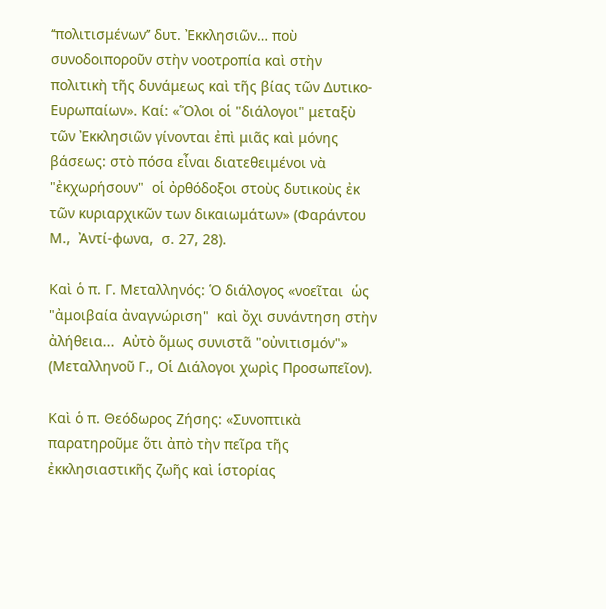‘‘πολιτισμένων’’ δυτ. Ἐκκλησιῶν… ποὺ συνοδοιποροῦν στὴν νοοτροπία καὶ στὴν πολιτικὴ τῆς δυνάμεως καὶ τῆς βίας τῶν Δυτικο-Ευρωπαίων». Καί: «Ὅλοι οἱ "διάλογοι" μεταξὺ τῶν Ἐκκλησιῶν γίνονται ἐπὶ μιᾶς καὶ μόνης βάσεως: στὸ πόσα εἶναι διατεθειμένοι νὰ  "ἐκχωρήσουν"  οἱ ὀρθόδοξοι στοὺς δυτικοὺς ἐκ τῶν κυριαρχικῶν των δικαιωμάτων» (Φαράντου Μ.,  Ἀντί-φωνα,  σ. 27, 28).

Καὶ ὁ π. Γ. Μεταλληνός: Ὁ διάλογος «νοεῖται  ὡς "ἀμοιβαία ἀναγνώριση"  καὶ ὄχι συνάντηση στὴν ἀλήθεια...  Αὐτὸ ὅμως συνιστᾶ "οὐνιτισμόν"» (Μεταλληνοῦ Γ., Οἱ Διάλογοι χωρὶς Προσωπεῖον).

Καὶ ὁ π. Θεόδωρος Ζήσης: «Συνοπτικὰ παρατηροῦμε ὅτι ἀπὸ τὴν πεῖρα τῆς ἐκκλησιαστικῆς ζωῆς καὶ ἱστορίας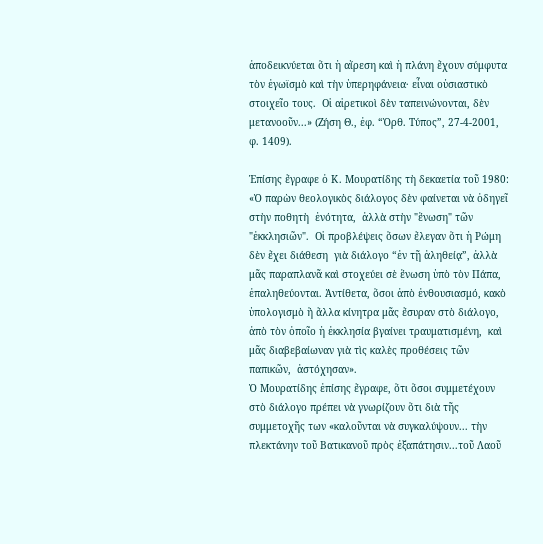ἀποδεικνύεται ὅτι ἡ αἵρεση καὶ ἡ πλάνη ἔχουν σύμφυτα τὸν ἐγωϊσμὸ καὶ τὴν ὑπερηφάνεια· εἶναι οὐσιαστικὸ στοιχεῖο τους.  Οἱ αἱρετικοὶ δὲν ταπεινώνονται, δὲν μετανοοῦν...» (Ζήση Θ., ἐφ. “Ὀρθ. Τύπος”, 27-4-2001, φ. 1409).

Ἐπίσης ἔγραφε ὁ Κ. Μουρατίδης τὴ δεκαετία τοῦ 1980: «Ὁ παρὼν θεολογικὸς διάλογος δὲν φαίνεται νὰ ὁδηγεῖ  στὴν ποθητὴ  ἑνότητα,  ἀλλὰ στὴν "ἕνωση" τῶν "ἐκκλησιῶν".  Οἱ προβλέψεις ὅσων ἔλεγαν ὅτι ἡ Ρώμη δὲν ἔχει διάθεση  γιὰ διάλογο “ἐν τῇ ἀληθείᾳ”, ἀλλὰ μᾶς παραπλανᾶ καὶ στοχεύει σὲ ἕνωση ὑπὸ τὸν Πάπα, ἐπαληθεύονται. Ἀντίθετα, ὅσοι ἀπὸ ἐνθουσιασμό, κακὸ ὑπολογισμὸ ἢ ἄλλα κίνητρα μᾶς ἔσυραν στὸ διάλογο,  ἀπὸ τὸν ὁποῖο ἡ ἐκκλησία βγαίνει τραυματισμένη,  καὶ μᾶς διαβεβαίωναν γιὰ τὶς καλὲς προθέσεις τῶν παπικῶν,  ἀστόχησαν».
Ὁ Μουρατίδης ἐπίσης ἔγραφε, ὅτι ὅσοι συμμετέχουν στὸ διάλογο πρέπει νὰ γνωρίζουν ὅτι διὰ τῆς συμμετοχῆς των «καλοῦνται νὰ συγκαλύψουν... τὴν πλεκτάνην τοῦ Βατικανοῦ πρὸς ἐξαπάτησιν...τοῦ Λαοῦ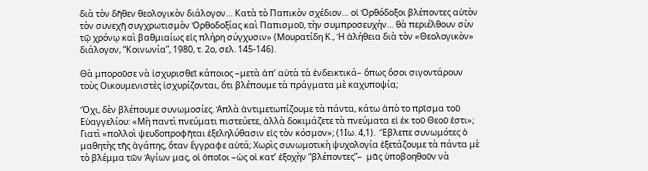διὰ τὸν δῆθεν θεολογικὸν διάλογον… Κατὰ τὸ Παπικὸν σχέδιον… οἱ Ὀρθόδοξοι βλέποντες αὐτὸν τὸν συνεχῆ συγχρωτισμὸν Ὀρθοδοξίας καὶ Παπισμοῦ, τὴν συμπροσευχήν… θὰ περιέλθουν σὺν τῷ χρόνῳ καὶ βαθμιαίως εἰς πλήρη σύγχυσιν» (Μουρατίδη Κ., Ἡ ἀλήθεια διὰ τὸν «Θεολογικὸν» διάλογον, “Κοινωνία”, 1980, τ. 2ο, σελ. 145-146).

Θὰ μποροῦσε νὰ ἰσχυρισθεῖ κάποιος –μετὰ ἀπ’ αὐτὰ τὰ ἐνδεικτικά– ὅπως ὅσοι σιγοντάρουν τοὺς Οικουμενιστὲς ἰσχυρίζονται, ὅτι βλέπουμε τὰ πράγματα μὲ καχυποψία;

Ὄχι, δὲν βλέπουμε συνωμοσίες. Ἁπλὰ ἀντιμετωπίζουμε τὰ πάντα, κάτω ἀπὸ το πρῖσμα τοῦ Εὐαγγελίου: «Μὴ παντὶ πνεύματι πιστεύετε, ἀλλὰ δοκιμάζετε τὰ πνεύματα εἰ ἐκ τοῦ Θεοῦ ἐστι»; Γιατὶ «πολλοὶ ψευδοπροφῆται ἐξεληλύθασιν εἰς τὸν κόσμον»; (1Ιω. 4,1).  Ἔβλεπε συνωμότες ὁ μαθητὴς τῆς ἀγάπης, ὅταν ἔγγραφε αὐτά; Χωρὶς συνωμοτικὴ ψυχολογία ἐξετάζουμε τὰ πάντα μὲ τὸ βλέμμα τῶν Ἁγίων μας, οἱ ὁποῖοι –ὡς οἱ κατ’ ἐξοχὴν “βλέποντες”–  μᾶς ὑποβοηθοῦν νὰ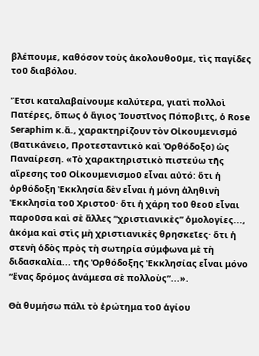βλέπουμε, καθόσον τοὺς ἀκολουθοῦμε, τὶς παγίδες τοῦ διαβόλου.

Ἔτσι καταλαβαίνουμε καλύτερα, γιατὶ πολλοὶ Πατέρες, ὅπως ὁ ἅγιος Ἰουστῖνος Πόποβιτς, ὁ Rose Seraphim κ.ἄ., χαρακτηρίζουν τὸν Οἰκουμενισμό (Βατικάνειο, Προτεσταντικὸ καὶ Ὀρθόδοξο) ὡς Παναίρεση. «Tὸ χαρακτηριστικὸ πιστεύω τῆς αἵρεσης τοῦ Οἰκουμενισμοῦ εἶναι αὐτό: ὅτι ἡ ὀρθόδοξη Ἐκκλησία δὲν εἶναι ἡ μόνη ἀληθινὴ Ἐκκλησία τοῦ Χριστοῦ· ὅτι ἡ χάρη τοῦ θεοῦ εἶναι παροῦσα καὶ σὲ ἄλλες “χριστιανικὲς” ὁμολογίες..., ἀκόμα καὶ στὶς μὴ χριστιανικὲς θρησκεῖες· ὅτι ἡ στενὴ ὁδὸς πρὸς τὴ σωτηρία σύμφωνα μὲ τὴ διδασκαλία... τῆς Ὀρθόδοξης Ἐκκλησίας εἶναι μόνο “ἕνας δρόμος ἀνάμεσα σὲ πολλοὺς”...».

Θὰ θυμήσω πάλι τὸ ἐρώτημα τοῦ ἁγίου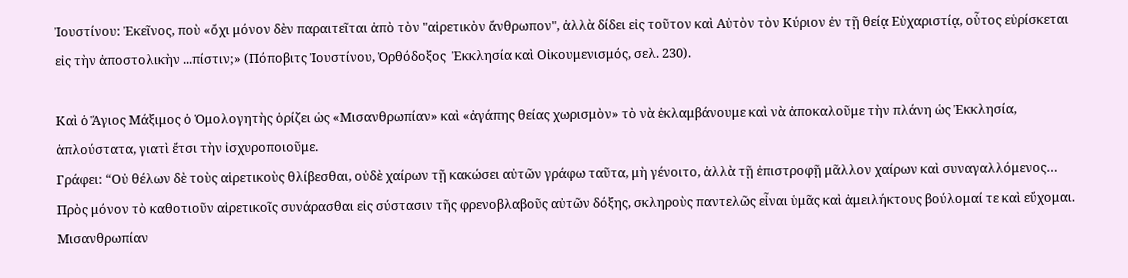Ἰουστίνου: Ἐκεῖνος, ποὺ «ὄχι μόνον δὲν παραιτεῖται ἀπὸ τὸν "αἱρετικὸν ἄνθρωπον", ἀλλὰ δίδει εἰς τοῦτον καὶ Αὐτὸν τὸν Κύριον ἐν τῇ θείᾳ Εὐχαριστίᾳ, οὗτος εὑρίσκεται εἰς τὴν ἀποστολικὴν ...πίστιν;» (Πόποβιτς Ἰουστίνου, Ὀρθόδοξος  Ἐκκλησία καὶ Οἰκουμενισμός, σελ. 230).

Καὶ ὁ Ἅγιος Μάξιμος ὁ Ὁμολογητὴς ὁρίζει ὡς «Μισανθρωπίαν» καὶ «ἀγάπης θείας χωρισμὸν» τὸ νὰ ἐκλαμβάνουμε καὶ νὰ ἀποκαλοῦμε τὴν πλάνη ὡς Ἐκκλησία, ἁπλούστατα, γιατὶ ἔτσι τὴν ἰσχυροποιοῦμε.
Γράφει: “Οὐ θέλων δὲ τοὺς αἱρετικοὺς θλίβεσθαι, οὐδὲ χαίρων τῇ κακώσει αὐτῶν γράφω ταῦτα, μὴ γένοιτο, ἀλλὰ τῇ ἐπιστροφῇ μᾶλλον χαίρων καὶ συναγαλλόμενος… Πρὸς μόνον τὸ καθοτιοῦν αἱρετικοῖς συνάρασθαι εἰς σύστασιν τῆς φρενοβλαβοῦς αὐτῶν δόξης, σκληροὺς παντελῶς εἶναι ὑμᾶς καὶ ἀμειλήκτους βούλομαί τε καὶ εὔχομαι. Μισανθρωπίαν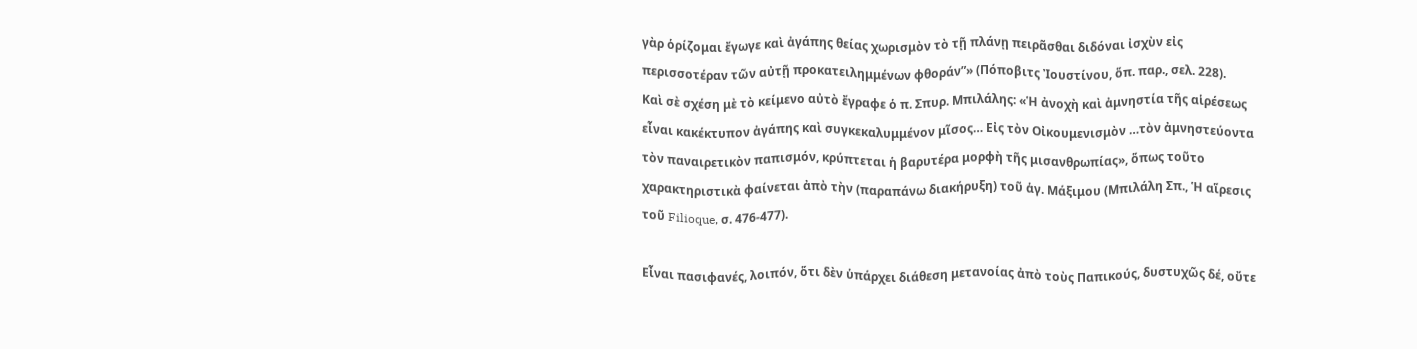γὰρ ὁρίζομαι ἔγωγε καὶ ἀγάπης θείας χωρισμὸν τὸ τῇ πλάνῃ πειρᾶσθαι διδόναι ἰσχὺν εἰς περισσοτέραν τῶν αὐτῇ προκατειλημμένων φθοράν”» (Πόποβιτς Ἰουστίνου, ὅπ. παρ., σελ. 228).
Καὶ σὲ σχέση μὲ τὸ κείμενο αὐτὸ ἔγραφε ὁ π. Σπυρ. Μπιλάλης: «Ἡ ἀνοχὴ καὶ ἀμνηστία τῆς αἱρέσεως εἶναι κακέκτυπον ἀγάπης καὶ συγκεκαλυμμένον μῖσος… Εἰς τὸν Οἰκουμενισμὸν …τὸν ἀμνηστεύοντα τὸν παναιρετικὸν παπισμόν, κρύπτεται ἡ βαρυτέρα μορφὴ τῆς μισανθρωπίας», ὅπως τοῦτο χαρακτηριστικὰ φαίνεται ἀπὸ τὴν (παραπάνω διακήρυξη) τοῦ ἁγ. Μάξιμου (Μπιλάλη Σπ., Ἡ αἵρεσις τοῦ Filioque, σ. 476-477).

Εἶναι πασιφανές, λοιπόν, ὅτι δὲν ὑπάρχει διάθεση μετανοίας ἀπὸ τοὺς Παπικούς, δυστυχῶς δέ, οὔτε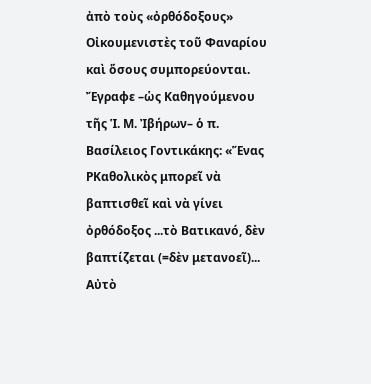ἀπὸ τοὺς «ὀρθόδοξους» Οἰκουμενιστὲς τοῦ Φαναρίου καὶ ὅσους συμπορεύονται. Ἔγραφε –ὡς Καθηγούμενου τῆς Ἱ. Μ. Ἰβήρων– ὁ π. Βασίλειος Γοντικάκης: «Ἕνας ΡΚαθολικὸς μπορεῖ νὰ βαπτισθεῖ καὶ νὰ γίνει ὀρθόδοξος ...τὸ Βατικανό, δὲν βαπτίζεται (=δὲν μετανοεῖ)... Αὐτὸ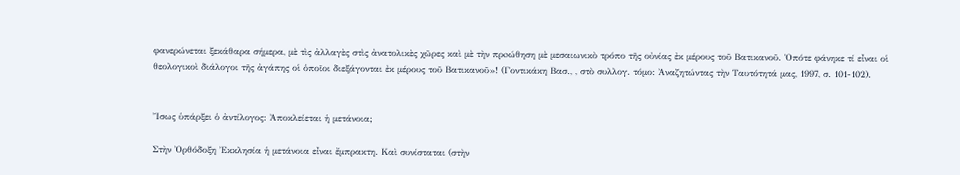φανερώνεται ξεκάθαρα σήμερα, μὲ τὶς ἀλλαγὲς στὶς ἀνατολικὲς χῶρες καὶ μὲ τὴν πρoώθηση μὲ μεσαιωνικὸ τρόπο τῆς οὐνίας ἐκ μέρους τοῦ Βατικανοῦ. Ὁπότε φάνηκε τί εἶναι οἱ θεολογικοὶ διάλογοι τῆς ἀγάπης οἱ ὁποῖοι διεξάγονται ἐκ μέρους τοῦ Βατικανοῦ»! (Γοντικάκη Βασ., , στὸ συλλογ. τόμο: Ἀναζητώντας τὴν Ταυτότητά μας, 1997, σ. 101-102).


Ἴσως ὑπάρξει ὁ ἀντίλογος: Ἀποκλείεται ἡ μετάνοια;

Στὴν Ὀρθόδοξη Ἐκκλησία ἡ μετάνοια εἶναι ἔμπρακτη. Καὶ συνίσταται (στὴν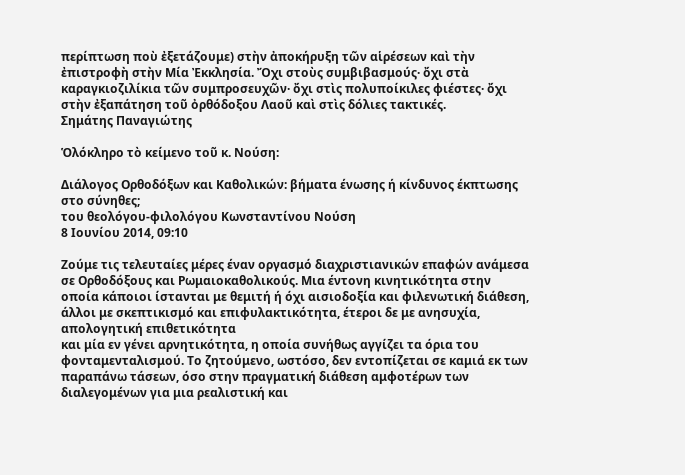περίπτωση ποὺ ἐξετάζουμε) στὴν ἀποκήρυξη τῶν αἱρέσεων καὶ τὴν ἐπιστροφὴ στὴν Μία Ἐκκλησία. Ὄχι στοὺς συμβιβασμούς· ὄχι στὰ καραγκιοζιλίκια τῶν συμπροσευχῶν· ὄχι στὶς πολυποίκιλες φιέστες· ὄχι στὴν ἐξαπάτηση τοῦ ὀρθόδοξου Λαοῦ καὶ στὶς δόλιες τακτικές.
Σημάτης Παναγιώτης

Ὁλόκληρο τὸ κείμενο τοῦ κ. Νούση:

Διάλογος Ορθοδόξων και Καθολικών: βήματα ένωσης ή κίνδυνος έκπτωσης στο σύνηθες;
του θεολόγου-φιλολόγου Κωνσταντίνου Νούση
8 Ιουνίου 2014, 09:10

Ζούμε τις τελευταίες μέρες έναν οργασμό διαχριστιανικών επαφών ανάμεσα σε Ορθοδόξους και Ρωμαιοκαθολικούς. Μια έντονη κινητικότητα στην οποία κάποιοι ίστανται με θεμιτή ή όχι αισιοδοξία και φιλενωτική διάθεση, άλλοι με σκεπτικισμό και επιφυλακτικότητα, έτεροι δε με ανησυχία, απολογητική επιθετικότητα
και μία εν γένει αρνητικότητα, η οποία συνήθως αγγίζει τα όρια του φονταμενταλισμού. Το ζητούμενο, ωστόσο, δεν εντοπίζεται σε καμιά εκ των παραπάνω τάσεων, όσο στην πραγματική διάθεση αμφοτέρων των διαλεγομένων για μια ρεαλιστική και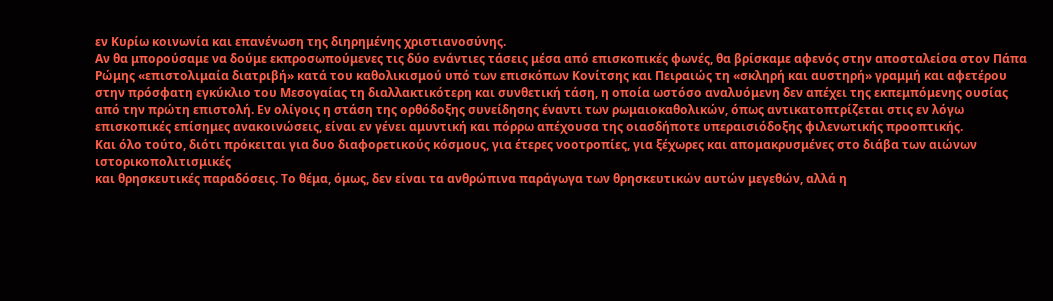εν Κυρίω κοινωνία και επανένωση της διηρημένης χριστιανοσύνης.
Αν θα μπορούσαμε να δούμε εκπροσωπούμενες τις δύο ενάντιες τάσεις μέσα από επισκοπικές φωνές, θα βρίσκαμε αφενός στην αποσταλείσα στον Πάπα Ρώμης «επιστολιμαία διατριβή» κατά του καθολικισμού υπό των επισκόπων Κονίτσης και Πειραιώς τη «σκληρή και αυστηρή» γραμμή και αφετέρου στην πρόσφατη εγκύκλιο του Μεσογαίας τη διαλλακτικότερη και συνθετική τάση, η οποία ωστόσο αναλυόμενη δεν απέχει της εκπεμπόμενης ουσίας από την πρώτη επιστολή. Εν ολίγοις η στάση της ορθόδοξης συνείδησης έναντι των ρωμαιοκαθολικών, όπως αντικατοπτρίζεται στις εν λόγω επισκοπικές επίσημες ανακοινώσεις, είναι εν γένει αμυντική και πόρρω απέχουσα της οιασδήποτε υπεραισιόδοξης φιλενωτικής προοπτικής.
Και όλο τούτο, διότι πρόκειται για δυο διαφορετικούς κόσμους, για έτερες νοοτροπίες, για ξέχωρες και απομακρυσμένες στο διάβα των αιώνων ιστορικοπολιτισμικές
και θρησκευτικές παραδόσεις. Το θέμα, όμως, δεν είναι τα ανθρώπινα παράγωγα των θρησκευτικών αυτών μεγεθών, αλλά η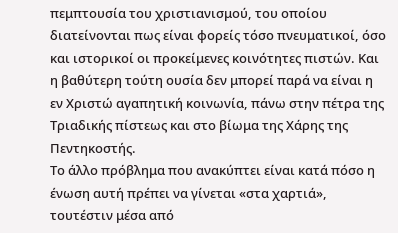πεμπτουσία του χριστιανισμού, του οποίου διατείνονται πως είναι φορείς τόσο πνευματικοί, όσο και ιστορικοί οι προκείμενες κοινότητες πιστών. Και η βαθύτερη τούτη ουσία δεν μπορεί παρά να είναι η εν Χριστώ αγαπητική κοινωνία, πάνω στην πέτρα της Τριαδικής πίστεως και στο βίωμα της Χάρης της Πεντηκοστής.
Το άλλο πρόβλημα που ανακύπτει είναι κατά πόσο η ένωση αυτή πρέπει να γίνεται «στα χαρτιά», τουτέστιν μέσα από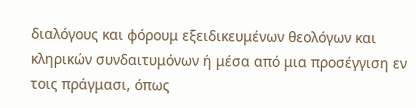διαλόγους και φόρουμ εξειδικευμένων θεολόγων και κληρικών συνδαιτυμόνων ή μέσα από μια προσέγγιση εν τοις πράγμασι, όπως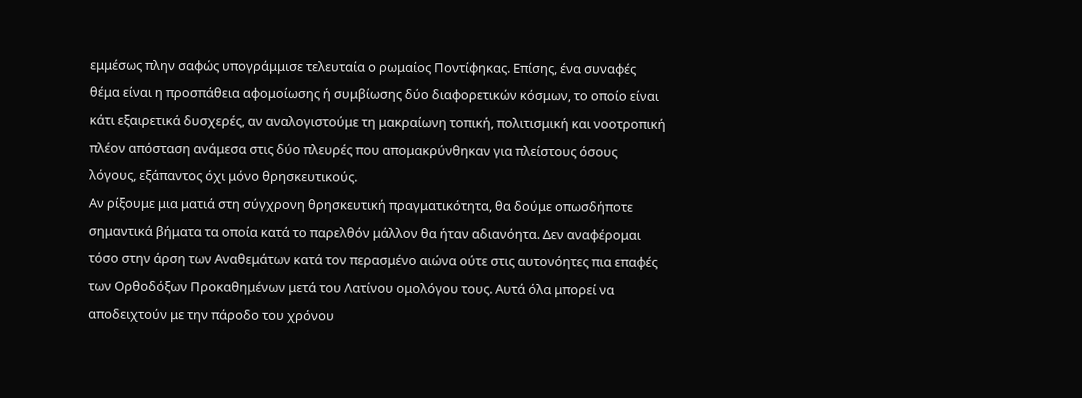εμμέσως πλην σαφώς υπογράμμισε τελευταία ο ρωμαίος Ποντίφηκας. Επίσης, ένα συναφές θέμα είναι η προσπάθεια αφομοίωσης ή συμβίωσης δύο διαφορετικών κόσμων, το οποίο είναι κάτι εξαιρετικά δυσχερές, αν αναλογιστούμε τη μακραίωνη τοπική, πολιτισμική και νοοτροπική πλέον απόσταση ανάμεσα στις δύο πλευρές που απομακρύνθηκαν για πλείστους όσους λόγους, εξάπαντος όχι μόνο θρησκευτικούς.
Αν ρίξουμε μια ματιά στη σύγχρονη θρησκευτική πραγματικότητα, θα δούμε οπωσδήποτε σημαντικά βήματα τα οποία κατά το παρελθόν μάλλον θα ήταν αδιανόητα. Δεν αναφέρομαι τόσο στην άρση των Αναθεμάτων κατά τον περασμένο αιώνα ούτε στις αυτονόητες πια επαφές των Ορθοδόξων Προκαθημένων μετά του Λατίνου ομολόγου τους. Αυτά όλα μπορεί να αποδειχτούν με την πάροδο του χρόνου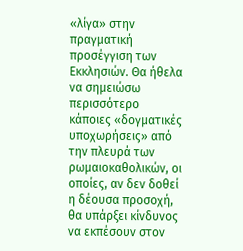«λίγα» στην πραγματική προσέγγιση των Εκκλησιών. Θα ήθελα να σημειώσω περισσότερο κάποιες «δογματικές υποχωρήσεις» από την πλευρά των ρωμαιοκαθολικών, οι οποίες, αν δεν δοθεί η δέουσα προσοχή, θα υπάρξει κίνδυνος να εκπέσουν στον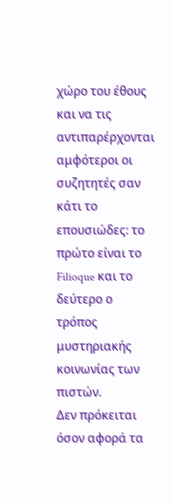χώρο του έθους και να τις αντιπαρέρχονται αμφότεροι οι συζητητές σαν κάτι το επουσιώδες: το πρώτο είναι το Filioque και το δεύτερο ο τρόπος μυστηριακής κοινωνίας των πιστών.
Δεν πρόκειται όσον αφορά τα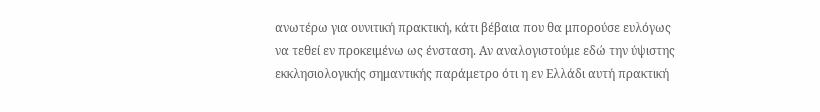ανωτέρω για ουνιτική πρακτική, κάτι βέβαια που θα μπορούσε ευλόγως να τεθεί εν προκειμένω ως ένσταση. Αν αναλογιστούμε εδώ την ύψιστης εκκλησιολογικής σημαντικής παράμετρο ότι η εν Ελλάδι αυτή πρακτική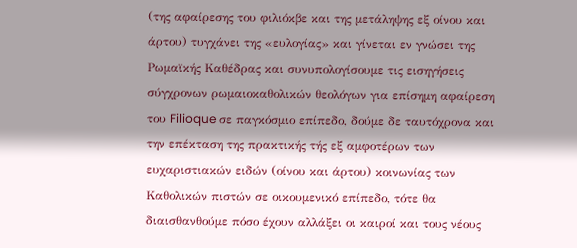(της αφαίρεσης του φιλιόκβε και της μετάληψης εξ οίνου και άρτου) τυγχάνει της «ευλογίας» και γίνεται εν γνώσει της Ρωμαϊκής Καθέδρας και συνυπολογίσουμε τις εισηγήσεις σύγχρονων ρωμαιοκαθολικών θεολόγων για επίσημη αφαίρεση του Filioque σε παγκόσμιο επίπεδο, δούμε δε ταυτόχρονα και την επέκταση της πρακτικής τής εξ αμφοτέρων των ευχαριστιακών ειδών (οίνου και άρτου) κοινωνίας των Καθολικών πιστών σε οικουμενικό επίπεδο, τότε θα διαισθανθούμε πόσο έχουν αλλάξει οι καιροί και τους νέους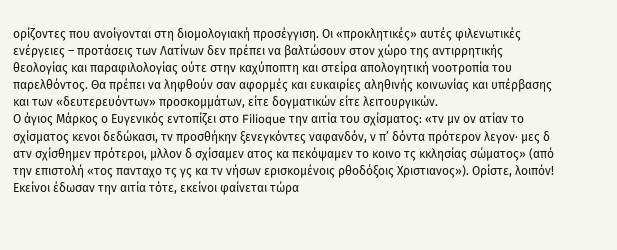ορίζοντες που ανοίγονται στη διομολογιακή προσέγγιση. Οι «προκλητικές» αυτές φιλενωτικές ενέργειες – προτάσεις των Λατίνων δεν πρέπει να βαλτώσουν στον χώρο της αντιρρητικής θεολογίας και παραφιλολογίας ούτε στην καχύποπτη και στείρα απολογητική νοοτροπία του παρελθόντος. Θα πρέπει να ληφθούν σαν αφορμές και ευκαιρίες αληθινής κοινωνίας και υπέρβασης και των «δευτερευόντων» προσκομμάτων, είτε δογματικών είτε λειτουργικών.
Ο άγιος Μάρκος ο Ευγενικός εντοπίζει στο Filioque την αιτία του σχίσματος: «τν μν ον ατίαν το σχίσματος κενοι δεδώκασι, τν προσθήκην ξενεγκόντες ναφανδόν, ν π’ δόντα πρότερον λεγον· μες δ ατν σχίσθημεν πρότεροι, μλλον δ σχίσαμεν ατος κα πεκόψαμεν το κοινο τς κκλησίας σώματος» (από την επιστολή «τος πανταχο τς γς κα τν νήσων ερισκομένοις ρθοδόξοις Χριστιανος»). Ορίστε, λοιπόν!  Εκείνοι έδωσαν την αιτία τότε, εκείνοι φαίνεται τώρα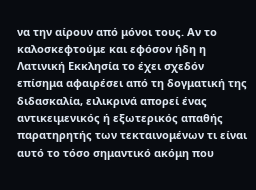να την αίρουν από μόνοι τους. Αν το καλοσκεφτούμε και εφόσον ήδη η Λατινική Εκκλησία το έχει σχεδόν επίσημα αφαιρέσει από τη δογματική της διδασκαλία, ειλικρινά απορεί ένας αντικειμενικός ή εξωτερικός απαθής παρατηρητής των τεκταινομένων τι είναι αυτό το τόσο σημαντικό ακόμη που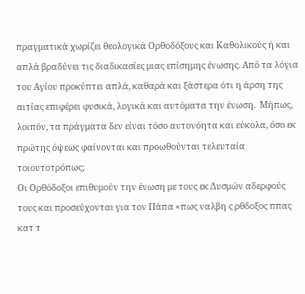πραγματικά χωρίζει θεολογικά Ορθοδόξους και Καθολικούς ή και απλά βραδύνει τις διαδικασίες μιας επίσημης ένωσης. Από τα λόγια του Αγίου προκύπτει απλά, καθαρά και ξάστερα ότι η άρση της αιτίας επιφέρει φυσικά, λογικά και αυτόματα την ένωση.  Μήπως, λοιπόν, τα πράγματα δεν είναι τόσο αυτονόητα και εύκολα, όσο εκ πρώτης όψεως φαίνονται και προωθούνται τελευταία τοιουτοτρόπως;
Οι Ορθόδοξοι επιθυμούν την ένωση με τους εκ Δυσμών αδερφούς τους και προσεύχονται για τον Πάπα «πως ναλβη ς ρθδοξος ππας κατ τ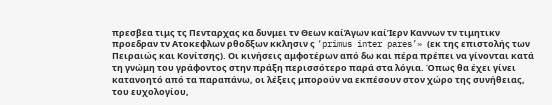πρεσβεα τιμς τς Πενταρχας κα δυνμει τν Θεων καίἉγων καίἹερν Καννων τν τιμητικν προεδραν τν Ατοκεφλων ρθοδξων κκλησιν ς ‘primus inter pares’» (εκ της επιστολής των Πειραιώς και Κονίτσης). Οι κινήσεις αμφοτέρων από δω και πέρα πρέπει να γίνονται κατά τη γνώμη του γράφοντος στην πράξη περισσότερο παρά στα λόγια. Όπως θα έχει γίνει κατανοητό από τα παραπάνω, οι λέξεις μπορούν να εκπέσουν στον χώρο της συνήθειας, του ευχολογίου,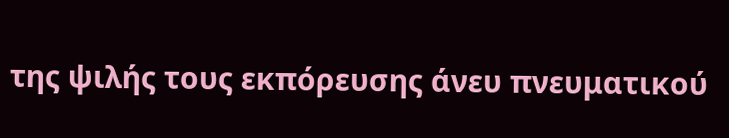της ψιλής τους εκπόρευσης άνευ πνευματικού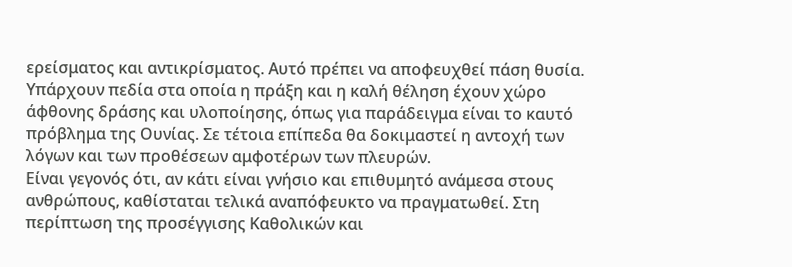ερείσματος και αντικρίσματος. Αυτό πρέπει να αποφευχθεί πάση θυσία. Υπάρχουν πεδία στα οποία η πράξη και η καλή θέληση έχουν χώρο άφθονης δράσης και υλοποίησης, όπως για παράδειγμα είναι το καυτό πρόβλημα της Ουνίας. Σε τέτοια επίπεδα θα δοκιμαστεί η αντοχή των λόγων και των προθέσεων αμφοτέρων των πλευρών.
Είναι γεγονός ότι, αν κάτι είναι γνήσιο και επιθυμητό ανάμεσα στους ανθρώπους, καθίσταται τελικά αναπόφευκτο να πραγματωθεί. Στη περίπτωση της προσέγγισης Καθολικών και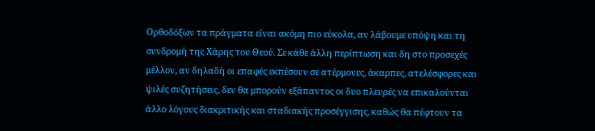Ορθοδόξων τα πράγματα είναι ακόμη πιο εύκολα, αν λάβουμε υπόψη και τη συνδρομή της Χάρης του Θεού. Σε κάθε άλλη περίπτωση και δη στο προσεχές μέλλον, αν δηλαδή οι επαφές εκπέσουν σε ατέρμονες, άκαρπες, ατελέσφορες και ψιλές συζητήσεις, δεν θα μπορούν εξάπαντος οι δυο πλευρές να επικαλούνται άλλο λόγους διακριτικής και σταδιακής προσέγγισης, καθώς θα πέφτουν τα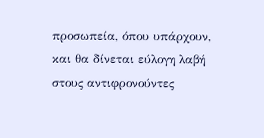προσωπεία, όπου υπάρχουν, και θα δίνεται εύλογη λαβή στους αντιφρονούντες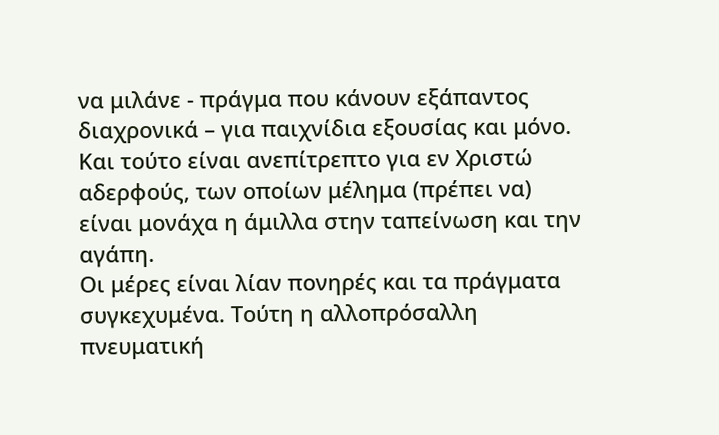να μιλάνε - πράγμα που κάνουν εξάπαντος διαχρονικά – για παιχνίδια εξουσίας και μόνο. Και τούτο είναι ανεπίτρεπτο για εν Χριστώ αδερφούς, των οποίων μέλημα (πρέπει να) είναι μονάχα η άμιλλα στην ταπείνωση και την αγάπη.
Οι μέρες είναι λίαν πονηρές και τα πράγματα συγκεχυμένα. Τούτη η αλλοπρόσαλλη πνευματική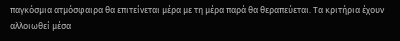παγκόσμια ατμόσφαιρα θα επιτείνεται μέρα με τη μέρα παρά θα θεραπεύεται. Τα κριτήρια έχουν αλλοιωθεί μέσα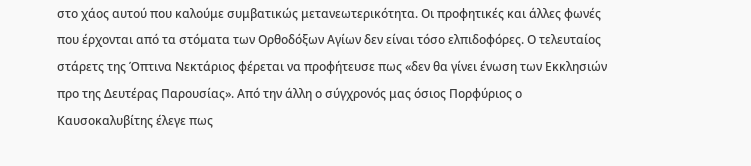στο χάος αυτού που καλούμε συμβατικώς μετανεωτερικότητα. Οι προφητικές και άλλες φωνές που έρχονται από τα στόματα των Oρθοδόξων Αγίων δεν είναι τόσο ελπιδοφόρες. Ο τελευταίος στάρετς της Όπτινα Νεκτάριος φέρεται να προφήτευσε πως «δεν θα γίνει ένωση των Εκκλησιών προ της Δευτέρας Παρουσίας». Από την άλλη ο σύγχρονός μας όσιος Πορφύριος ο Καυσοκαλυβίτης έλεγε πως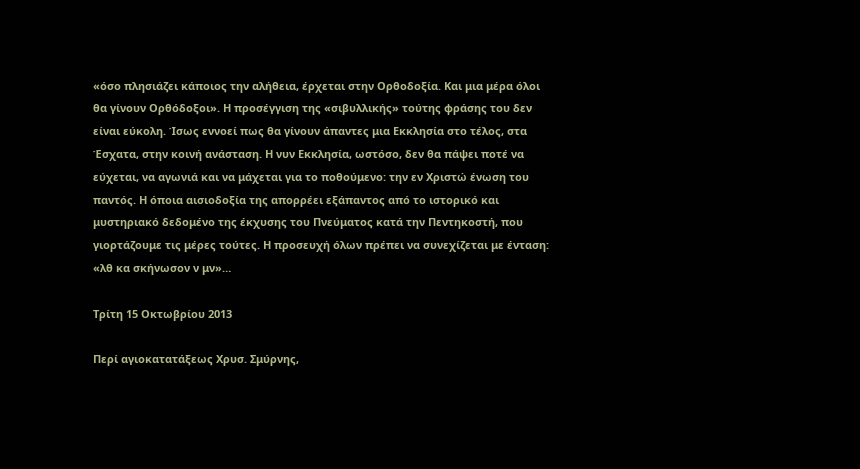«όσο πλησιάζει κάποιος την αλήθεια, έρχεται στην Ορθοδοξία. Και μια μέρα όλοι θα γίνουν Ορθόδοξοι». Η προσέγγιση της «σιβυλλικής» τούτης φράσης του δεν είναι εύκολη. Ίσως εννοεί πως θα γίνουν άπαντες μια Εκκλησία στο τέλος, στα Έσχατα, στην κοινή ανάσταση. Η νυν Εκκλησία, ωστόσο, δεν θα πάψει ποτέ να εύχεται, να αγωνιά και να μάχεται για το ποθούμενο: την εν Χριστώ ένωση του παντός. Η όποια αισιοδοξία της απορρέει εξάπαντος από το ιστορικό και μυστηριακό δεδομένο της έκχυσης του Πνεύματος κατά την Πεντηκοστή, που γιορτάζουμε τις μέρες τούτες. Η προσευχή όλων πρέπει να συνεχίζεται με ένταση: «λθ κα σκήνωσον ν μν»…

Τρίτη 15 Οκτωβρίου 2013

Περί αγιοκατατάξεως Χρυσ. Σμύρνης,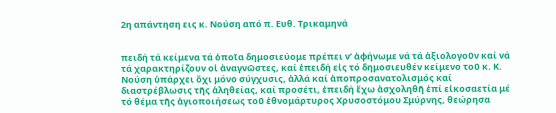2η απάντηση εις κ. Νούση από π. Ευθ. Τρικαμηνά


πειδή τά κείμενα τά ὁποῖα δημοσιεύομε πρέπει ν’ ἀφήνωμε νά τά ἀξιολογοῦν καί νά τά χαρακτηρίζουν οἱ ἀναγνῶστες, καί ἐπειδή εἰς τό δημοσιευθέν κείμενο τοῦ κ. Κ. Νούση ὑπάρχει ὄχι μόνο σύγχυσις, ἀλλά καί ἀποπροσανατολισμός καί διαστρέβλωσις τῆς ἀληθείας, καί προσέτι, ἐπειδή ἔχω ἀσχοληθῆ ἐπί εἰκοσαετία μέ τό θέμα τῆς ἁγιοποιήσεως τοῦ ἐθνομάρτυρος Χρυσοστόμου Σμύρνης, θεώρησα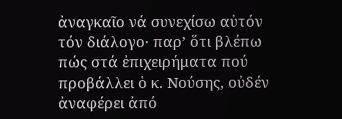ἀναγκαῖο νά συνεχίσω αὐτόν τόν διάλογο· παρ’ ὅτι βλέπω πώς στά ἐπιχειρήματα πού προβάλλει ὁ κ. Νούσης, οὐδέν ἀναφέρει ἀπό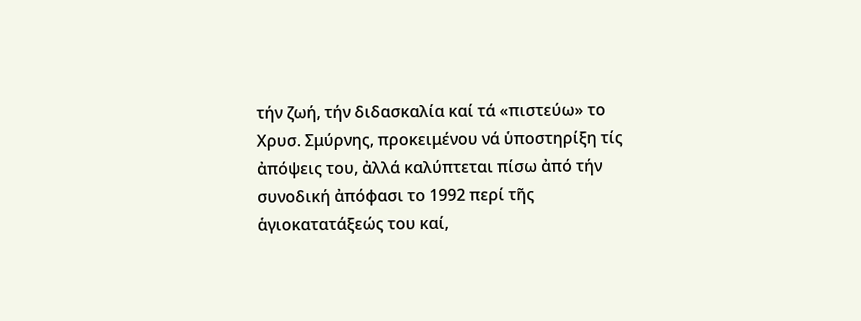τήν ζωή, τήν διδασκαλία καί τά «πιστεύω» το Χρυσ. Σμύρνης, προκειμένου νά ὑποστηρίξη τίς ἀπόψεις του, ἀλλά καλύπτεται πίσω ἀπό τήν συνοδική ἀπόφασι το 1992 περί τῆς ἁγιοκατατάξεώς του καί,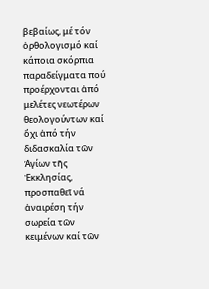βεβαίως, μέ τόν ὀρθολογισμό καί κάποια σκόρπια παραδείγματα πού προέρχονται ἀπό μελέτες νεωτέρων θεολογούντων καί ὄχι ἀπό τήν διδασκαλία τῶν Ἁγίων τῆς Ἐκκλησίας, προσπαθεῖ νά ἀναιρέση τήν σωρεία τῶν κειμένων καί τῶν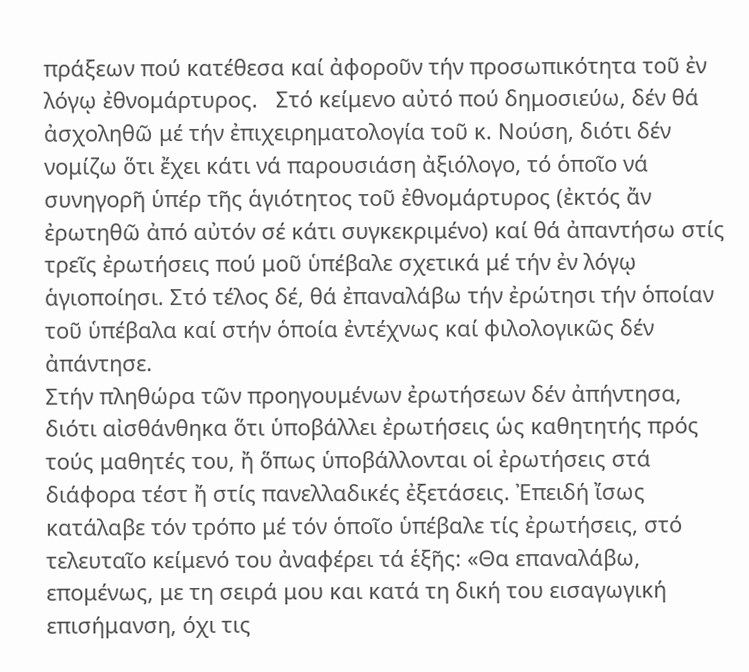πράξεων πού κατέθεσα καί ἀφοροῦν τήν προσωπικότητα τοῦ ἐν λόγῳ ἐθνομάρτυρος.   Στό κείμενο αὐτό πού δημοσιεύω, δέν θά ἀσχοληθῶ μέ τήν ἐπιχειρηματολογία τοῦ κ. Νούση, διότι δέν νομίζω ὅτι ἔχει κάτι νά παρουσιάση ἀξιόλογο, τό ὁποῖο νά συνηγορῆ ὑπέρ τῆς ἁγιότητος τοῦ ἐθνομάρτυρος (ἐκτός ἄν ἐρωτηθῶ ἀπό αὐτόν σέ κάτι συγκεκριμένο) καί θά ἀπαντήσω στίς τρεῖς ἐρωτήσεις πού μοῦ ὑπέβαλε σχετικά μέ τήν ἐν λόγῳ ἁγιοποίησι. Στό τέλος δέ, θά ἐπαναλάβω τήν ἐρώτησι τήν ὁποίαν τοῦ ὑπέβαλα καί στήν ὁποία ἐντέχνως καί φιλολογικῶς δέν ἀπάντησε.
Στήν πληθώρα τῶν προηγουμένων ἐρωτήσεων δέν ἀπήντησα, διότι αἰσθάνθηκα ὅτι ὑποβάλλει ἐρωτήσεις ὡς καθητητής πρός τούς μαθητές του, ἤ ὅπως ὑποβάλλονται οἱ ἐρωτήσεις στά διάφορα τέστ ἤ στίς πανελλαδικές ἐξετάσεις. Ἐπειδή ἴσως κατάλαβε τόν τρόπο μέ τόν ὁποῖο ὑπέβαλε τίς ἐρωτήσεις, στό τελευταῖο κείμενό του ἀναφέρει τά ἑξῆς: «Θα επαναλάβω, επομένως, με τη σειρά μου και κατά τη δική του εισαγωγική επισήμανση, όχι τις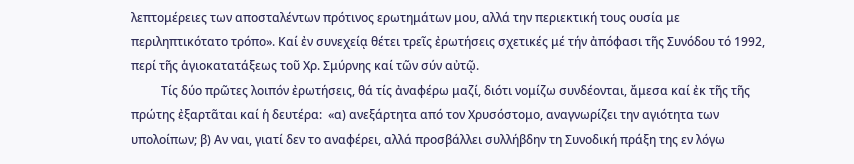λεπτομέρειες των αποσταλέντων πρότινος ερωτημάτων μου, αλλά την περιεκτική τους ουσία με περιληπτικότατο τρόπο». Καί ἐν συνεχείᾳ θέτει τρεῖς ἐρωτήσεις σχετικές μέ τήν ἀπόφασι τῆς Συνόδου τό 1992, περί τῆς ἁγιοκατατάξεως τοῦ Χρ. Σμύρνης καί τῶν σύν αὐτῷ.
          Τίς δύο πρῶτες λοιπόν ἐρωτήσεις, θά τίς ἀναφέρω μαζί, διότι νομίζω συνδέονται, ἄμεσα καί ἐκ τῆς τῆς πρώτης ἐξαρτᾶται καί ἡ δευτέρα:  «α) ανεξάρτητα από τον Χρυσόστομο, αναγνωρίζει την αγιότητα των υπολοίπων; β) Αν ναι, γιατί δεν το αναφέρει, αλλά προσβάλλει συλλήβδην τη Συνοδική πράξη της εν λόγω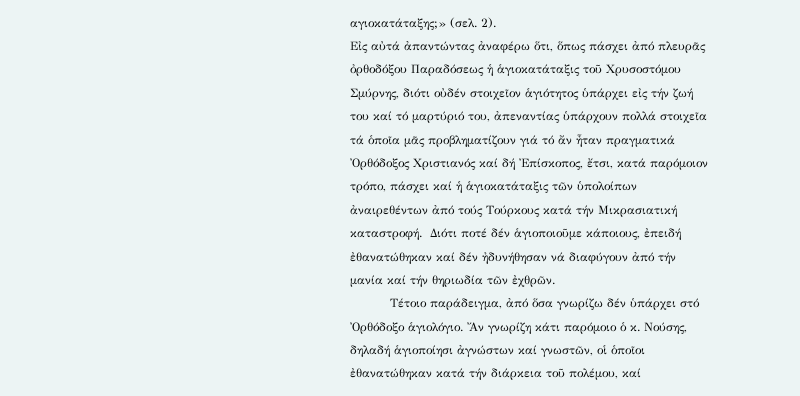αγιοκατάταξης;» (σελ. 2).
Εἰς αὐτά ἀπαντώντας ἀναφέρω ὅτι, ὅπως πάσχει ἀπό πλευρᾶς ὀρθοδόξου Παραδόσεως ἡ ἁγιοκατάταξις τοῦ Χρυσοστόμου Σμύρνης, διότι οὐδέν στοιχεῖον ἁγιότητος ὑπάρχει εἰς τήν ζωή του καί τό μαρτύριό του, ἀπεναντίας ὑπάρχουν πολλά στοιχεῖα τά ὁποῖα μᾶς προβληματίζουν γιά τό ἄν ἦταν πραγματικά Ὀρθόδοξος Χριστιανός καί δή Ἐπίσκοπος, ἔτσι, κατά παρόμοιον τρόπο, πάσχει καί ἡ ἁγιοκατάταξις τῶν ὑπολοίπων ἀναιρεθέντων ἀπό τούς Τούρκους κατά τήν Μικρασιατική καταστροφή.  Διότι ποτέ δέν ἁγιοποιοῦμε κάποιους, ἐπειδή ἐθανατώθηκαν καί δέν ἠδυνήθησαν νά διαφύγουν ἀπό τήν μανία καί τήν θηριωδία τῶν ἐχθρῶν.
          Τέτοιο παράδειγμα, ἀπό ὅσα γνωρίζω δέν ὑπάρχει στό Ὀρθόδοξο ἁγιολόγιο. Ἄν γνωρίζη κάτι παρόμοιο ὁ κ. Νούσης, δηλαδή ἁγιοποίησι ἀγνώστων καί γνωστῶν, οἱ ὁποῖοι ἐθανατώθηκαν κατά τήν διάρκεια τοῦ πολέμου, καί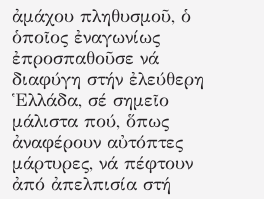ἀμάχου πληθυσμοῦ, ὁ ὁποῖος ἐναγωνίως ἐπροσπαθοῦσε νά διαφύγη στήν ἐλεύθερη Ἑλλάδα, σέ σημεῖο μάλιστα πού, ὅπως ἀναφέρουν αὐτόπτες μάρτυρες, νά πέφτουν ἀπό ἀπελπισία στή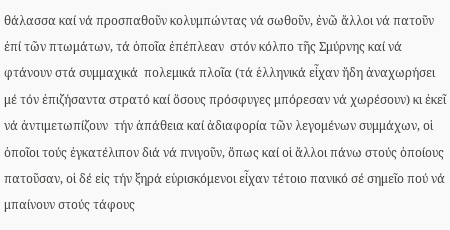θάλασσα καί νά προσπαθοῦν κολυμπώντας νά σωθοῦν, ἐνῶ ἄλλοι νά πατοῦν  ἐπί τῶν πτωμάτων, τά ὁποῖα ἐπέπλεαν  στόν κόλπο τῆς Σμύρνης καί νά φτάνουν στά συμμαχικά  πολεμικά πλοῖα (τά ἑλληνικά εἶχαν ἤδη ἀναχωρήσει μέ τόν ἐπιζήσαντα στρατό καί ὅσους πρόσφυγες μπόρεσαν νά χωρέσουν) κι ἐκεῖ νά ἀντιμετωπίζουν  τήν ἀπάθεια καί ἀδιαφορία τῶν λεγομένων συμμάχων, οἱ ὁποῖοι τούς ἐγκατέλιπον διά νά πνιγοῦν, ὅπως καί οἱ ἄλλοι πάνω στούς ὁποίους πατοῦσαν, οἱ δέ εἰς τήν ξηρά εὑρισκόμενοι εἶχαν τέτοιο πανικό σέ σημεῖο πού νά μπαίνουν στούς τάφους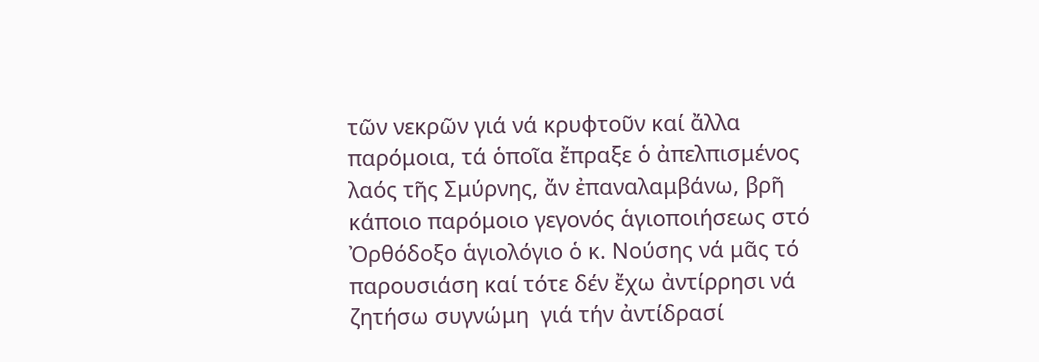τῶν νεκρῶν γιά νά κρυφτοῦν καί ἄλλα παρόμοια, τά ὁποῖα ἔπραξε ὁ ἀπελπισμένος λαός τῆς Σμύρνης, ἄν ἐπαναλαμβάνω, βρῆ κάποιο παρόμοιο γεγονός ἁγιοποιήσεως στό Ὀρθόδοξο ἁγιολόγιο ὁ κ. Νούσης νά μᾶς τό παρουσιάση καί τότε δέν ἔχω ἀντίρρησι νά ζητήσω συγνώμη  γιά τήν ἀντίδρασί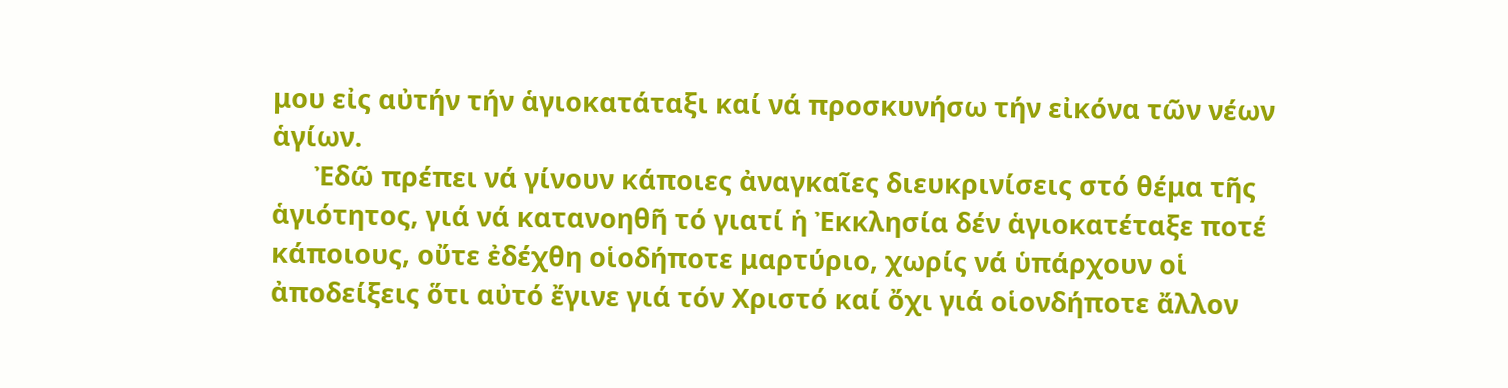μου εἰς αὐτήν τήν ἁγιοκατάταξι καί νά προσκυνήσω τήν εἰκόνα τῶν νέων ἁγίων.
      Ἐδῶ πρέπει νά γίνουν κάποιες ἀναγκαῖες διευκρινίσεις στό θέμα τῆς ἁγιότητος, γιά νά κατανοηθῆ τό γιατί ἡ Ἐκκλησία δέν ἁγιοκατέταξε ποτέ κάποιους, οὔτε ἐδέχθη οἱοδήποτε μαρτύριο, χωρίς νά ὑπάρχουν οἱ ἀποδείξεις ὅτι αὐτό ἔγινε γιά τόν Χριστό καί ὄχι γιά οἱονδήποτε ἄλλον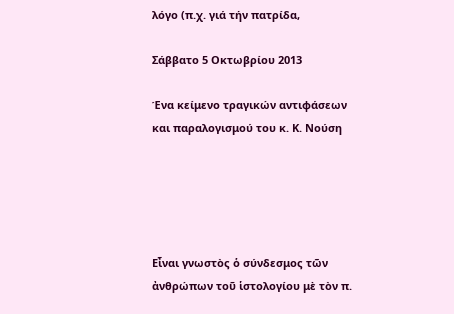λόγο (π.χ. γιά τήν πατρίδα,

Σάββατο 5 Οκτωβρίου 2013

Ένα κείμενο τραγικών αντιφάσεων και παραλογισμού του κ. Κ. Νούση





Εἶναι γνωστὸς ὁ σύνδεσμος τῶν ἀνθρώπων τοῦ ἱστολογίου μὲ τὸν π.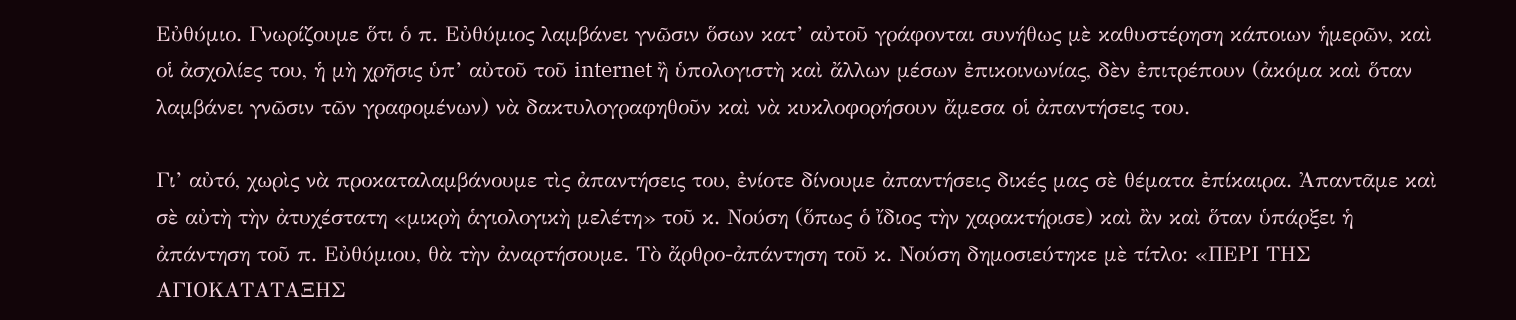Εὐθύμιο. Γνωρίζουμε ὅτι ὁ π. Εὐθύμιος λαμβάνει γνῶσιν ὅσων κατ’ αὐτοῦ γράφονται συνήθως μὲ καθυστέρηση κάποιων ἡμερῶν, καὶ οἱ ἀσχολίες του, ἡ μὴ χρῆσις ὑπ’ αὐτοῦ τοῦ internet ἢ ὑπολογιστὴ καὶ ἄλλων μέσων ἐπικοινωνίας, δὲν ἐπιτρέπουν (ἀκόμα καὶ ὅταν λαμβάνει γνῶσιν τῶν γραφομένων) νὰ δακτυλογραφηθοῦν καὶ νὰ κυκλοφορήσουν ἄμεσα οἱ ἀπαντήσεις του.

Γι’ αὐτό, χωρὶς νὰ προκαταλαμβάνουμε τὶς ἀπαντήσεις του, ἐνίοτε δίνουμε ἀπαντήσεις δικές μας σὲ θέματα ἐπίκαιρα. Ἀπαντᾶμε καὶ σὲ αὐτὴ τὴν ἀτυχέστατη «μικρὴ ἁγιολογικὴ μελέτη» τοῦ κ. Νούση (ὅπως ὁ ἴδιος τὴν χαρακτήρισε) καὶ ἂν καὶ ὅταν ὑπάρξει ἡ ἀπάντηση τοῦ π. Εὐθύμιου, θὰ τὴν ἀναρτήσουμε. Τὸ ἄρθρο-ἀπάντηση τοῦ κ. Νούση δημοσιεύτηκε μὲ τίτλο: «ΠΕΡΙ ΤΗΣ ΑΓΙΟΚΑΤΑΤΑΞΗΣ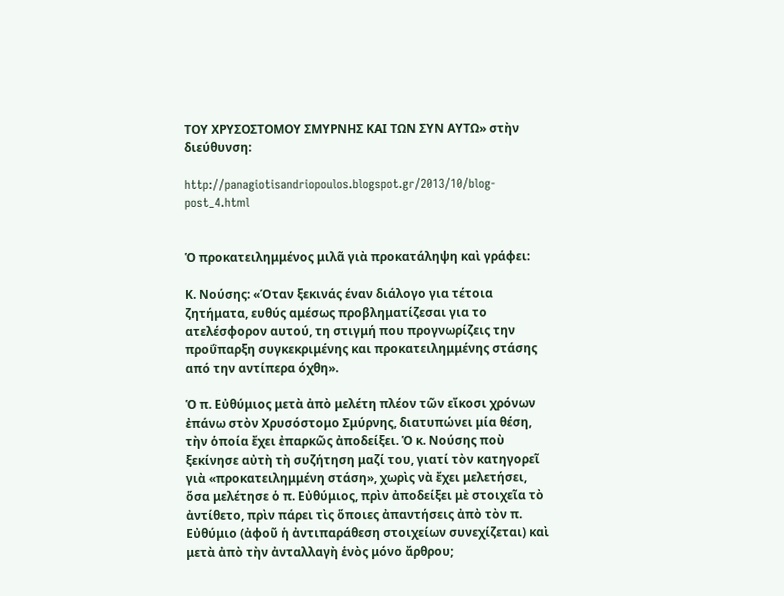ΤΟΥ ΧΡΥΣΟΣΤΟΜΟΥ ΣΜΥΡΝΗΣ ΚΑΙ ΤΩΝ ΣΥΝ ΑΥΤΩ» στὴν διεύθυνση:

http://panagiotisandriopoulos.blogspot.gr/2013/10/blog-post_4.html


Ὁ προκατειλημμένος μιλᾶ γιὰ προκατάληψη καὶ γράφει:

Κ. Νούσης: «Όταν ξεκινάς έναν διάλογο για τέτοια ζητήματα, ευθύς αμέσως προβληματίζεσαι για το ατελέσφορον αυτού, τη στιγμή που προγνωρίζεις την προΰπαρξη συγκεκριμένης και προκατειλημμένης στάσης από την αντίπερα όχθη».

Ὁ π. Εὐθύμιος μετὰ ἀπὸ μελέτη πλέον τῶν εἴκοσι χρόνων ἐπάνω στὸν Χρυσόστομο Σμύρνης, διατυπώνει μία θέση, τὴν ὁποία ἔχει ἐπαρκῶς ἀποδείξει. Ὁ κ. Νούσης ποὺ ξεκίνησε αὐτὴ τὴ συζήτηση μαζί του, γιατί τὸν κατηγορεῖ γιὰ «προκατειλημμένη στάση», χωρὶς νὰ ἔχει μελετήσει, ὅσα μελέτησε ὁ π. Εὐθύμιος, πρὶν ἀποδείξει μὲ στοιχεῖα τὸ ἀντίθετο, πρὶν πάρει τὶς ὅποιες ἀπαντήσεις ἀπὸ τὸν π. Εὐθύμιο (ἀφοῦ ἡ ἀντιπαράθεση στοιχείων συνεχίζεται) καὶ μετὰ ἀπὸ τὴν ἀνταλλαγὴ ἑνὸς μόνο ἄρθρου;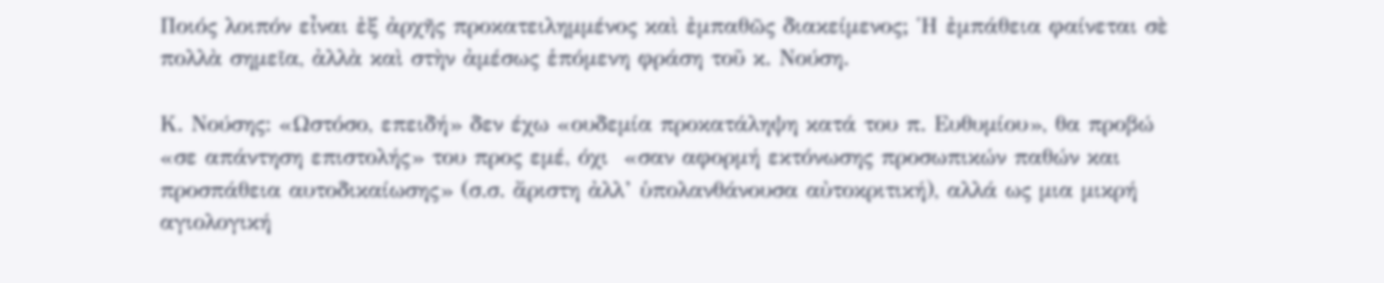Ποιός λοιπόν εἶναι ἐξ ἀρχῆς προκατειλημμένος καὶ ἐμπαθῶς διακείμενος; Ἡ ἐμπάθεια φαίνεται σὲ πολλὰ σημεῖα, ἀλλὰ καὶ στὴν ἀμέσως ἑπόμενη φράση τοῦ κ. Νούση.

Κ. Νούσης: «Ωστόσο, επειδή» δεν έχω «ουδεμία προκατάληψη κατά του π. Ευθυμίου», θα προβώ «σε απάντηση επιστολής» του προς εμέ, όχι  «σαν αφορμή εκτόνωσης προσωπικών παθών και προσπάθεια αυτοδικαίωσης» (σ.σ. ἄριστη ἀλλ’ ὑπολανθάνουσα αὐτοκριτική), αλλά ως μια μικρή αγιολογική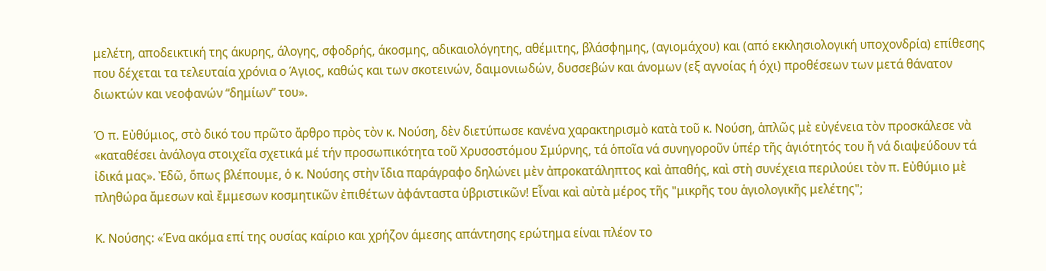μελέτη, αποδεικτική της άκυρης, άλογης, σφοδρής, άκοσμης, αδικαιολόγητης, αθέμιτης, βλάσφημης, (αγιομάχου) και (από εκκλησιολογική υποχονδρία) επίθεσης που δέχεται τα τελευταία χρόνια ο Άγιος, καθώς και των σκοτεινών, δαιμονιωδών, δυσσεβών και άνομων (εξ αγνοίας ή όχι) προθέσεων των μετά θάνατον διωκτών και νεοφανών “δημίων” του».

Ὁ π. Εὐθύμιος, στὸ δικό του πρῶτο ἄρθρο πρὸς τὸν κ. Νούση, δὲν διετύπωσε κανένα χαρακτηρισμὸ κατὰ τοῦ κ. Νούση, ἁπλῶς μὲ εὐγένεια τὸν προσκάλεσε νὰ «καταθέσει ἀνάλογα στοιχεῖα σχετικά μέ τήν προσωπικότητα τοῦ Χρυσοστόμου Σμύρνης, τά ὁποῖα νά συνηγοροῦν ὑπέρ τῆς ἁγιότητός του ἤ νά διαψεύδουν τά ἰδικά μας». Ἐδῶ, ὅπως βλέπουμε, ὁ κ. Νούσης στὴν ἴδια παράγραφο δηλώνει μὲν ἀπροκατάληπτος καὶ ἀπαθής, καὶ στὴ συνέχεια περιλούει τὸν π. Εὐθύμιο μὲ πληθώρα ἄμεσων καὶ ἔμμεσων κοσμητικῶν ἐπιθέτων ἀφάνταστα ὑβριστικῶν! Εἶναι καὶ αὐτὰ μέρος τῆς "μικρῆς του ἁγιολογικῆς μελέτης";

Κ. Νούσης: «Ένα ακόμα επί της ουσίας καίριο και χρήζον άμεσης απάντησης ερώτημα είναι πλέον το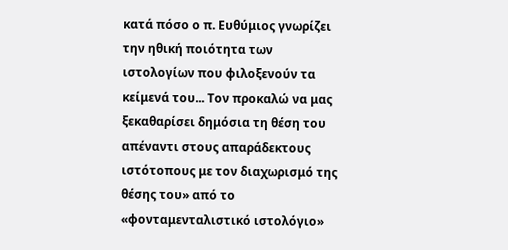κατά πόσο ο π. Ευθύμιος γνωρίζει την ηθική ποιότητα των ιστολογίων που φιλοξενούν τα κείμενά του... Τον προκαλώ να μας ξεκαθαρίσει δημόσια τη θέση του απέναντι στους απαράδεκτους ιστότοπους με τον διαχωρισμό της θέσης του» από το «φονταμενταλιστικό ιστολόγιο»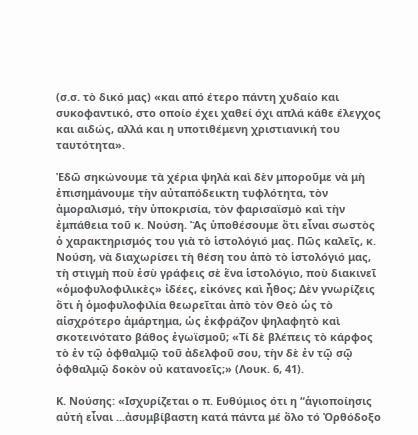(σ.σ. τὸ δικό μας) «και από έτερο πάντη χυδαίο και συκοφαντικό, στο οποίο έχει χαθεί όχι απλά κάθε έλεγχος και αιδώς, αλλά και η υποτιθέμενη χριστιανική του ταυτότητα».

Ἐδῶ σηκώνουμε τὰ χέρια ψηλὰ καὶ δὲν μποροῦμε νὰ μὴ ἐπισημάνουμε τὴν αὐταπόδεικτη τυφλότητα, τὸν ἀμοραλισμό, τὴν ὑποκρισία, τὸν φαρισαϊσμὸ καὶ τὴν ἐμπάθεια τοῦ κ. Νούση. Ἂς ὑποθέσουμε ὅτι εἶναι σωστὸς ὁ χαρακτηρισμός του γιὰ τὸ ἱστολόγιό μας. Πῶς καλεῖς, κ. Νούση, νὰ διαχωρίσει τὴ θέση του ἀπὸ τὸ ἱστολόγιό μας, τὴ στιγμὴ ποὺ ἐσὺ γράφεις σὲ ἕνα ἱστολόγιο, ποὺ διακινεῖ «ὁμοφυλοφιλικὲς» ἰδέες, εἰκόνες καὶ ἦθος; Δὲν γνωρίζεις ὅτι ἡ ὁμοφυλοφιλία θεωρεῖται ἀπὸ τὸν Θεὸ ὡς τὸ αἰσχρότερο ἁμάρτημα, ὡς ἐκφράζον ψηλαφητὸ καὶ σκοτεινότατο βάθος ἐγωϊσμοῦ; «Τί δὲ βλέπεις τὸ κάρφος τὸ ἐν τῷ ὀφθαλμῷ τοῦ ἀδελφοῦ σου, τὴν δὲ ἐν τῷ σῷ ὀφθαλμῷ δοκὸν οὐ κατανοεῖς;» (Λουκ. 6, 41).

Κ. Νούσης: «Ισχυρίζεται ο π. Ευθύμιος ότι η “ἁγιοποίησις αὐτή εἶναι ...ἀσυμβίβαστη κατά πάντα μέ ὅλο τό Ὀρθόδοξο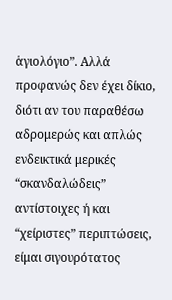ἁγιολόγιο”. Αλλά προφανώς δεν έχει δίκιο, διότι αν του παραθέσω αδρομερώς και απλώς ενδεικτικά μερικές “σκανδαλώδεις” αντίστοιχες ή και “χείριστες” περιπτώσεις, είμαι σιγουρότατος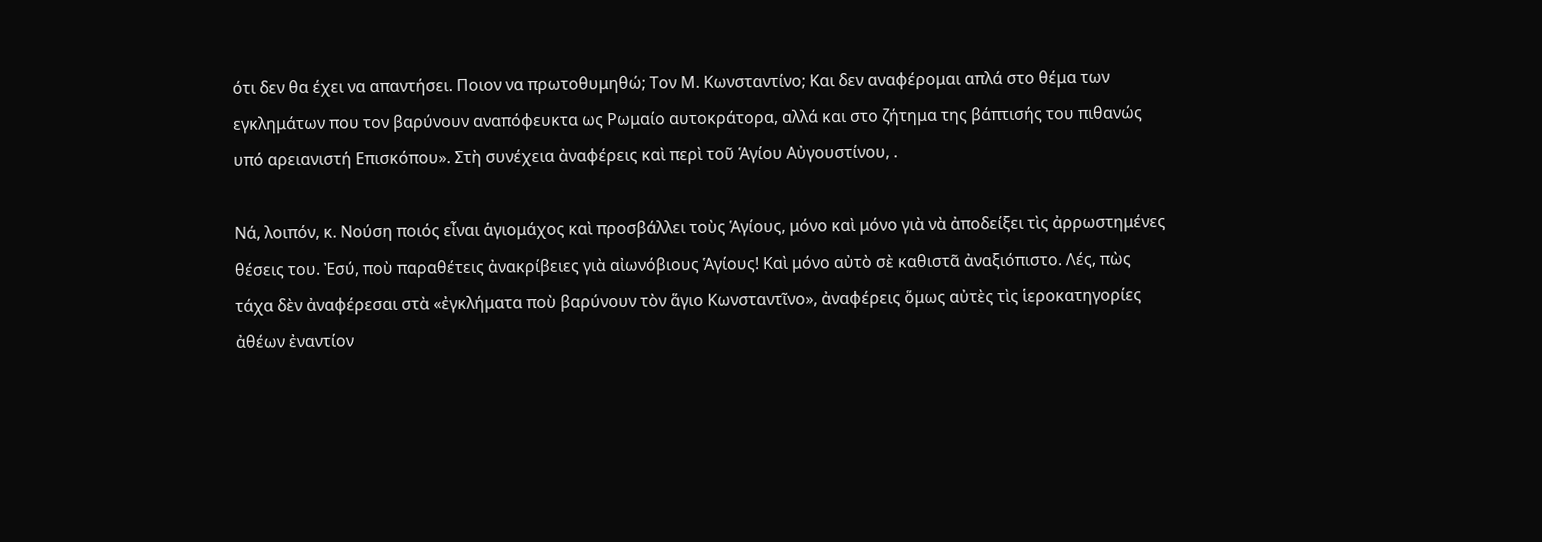ότι δεν θα έχει να απαντήσει. Ποιον να πρωτοθυμηθώ; Τον Μ. Κωνσταντίνο; Και δεν αναφέρομαι απλά στο θέμα των εγκλημάτων που τον βαρύνουν αναπόφευκτα ως Ρωμαίο αυτοκράτορα, αλλά και στο ζήτημα της βάπτισής του πιθανώς υπό αρειανιστή Επισκόπου». Στὴ συνέχεια ἀναφέρεις καὶ περὶ τοῦ Ἁγίου Αὐγουστίνου, .

Νά, λοιπόν, κ. Νούση ποιός εἶναι ἁγιομάχος καὶ προσβάλλει τοὺς Ἁγίους, μόνο καὶ μόνο γιὰ νὰ ἀποδείξει τὶς ἀρρωστημένες θέσεις του. Ἐσύ, ποὺ παραθέτεις ἀνακρίβειες γιὰ αἰωνόβιους Ἁγίους! Καὶ μόνο αὐτὸ σὲ καθιστᾶ ἀναξιόπιστο. Λές, πὼς τάχα δὲν ἀναφέρεσαι στὰ «ἐγκλήματα ποὺ βαρύνουν τὸν ἅγιο Κωνσταντῖνο», ἀναφέρεις ὅμως αὐτὲς τὶς ἱεροκατηγορίες ἀθέων ἐναντίον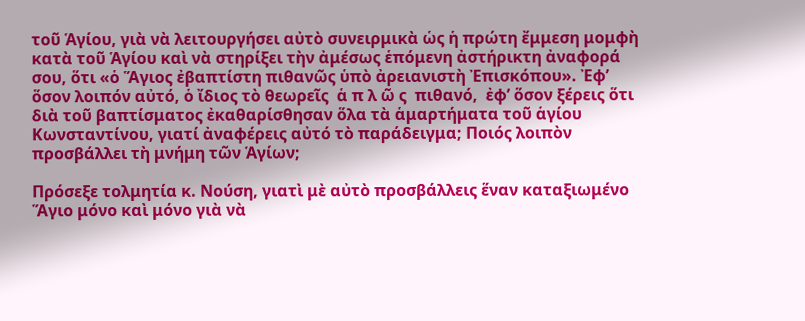τοῦ Ἁγίου, γιὰ νὰ λειτουργήσει αὐτὸ συνειρμικὰ ὡς ἡ πρώτη ἔμμεση μομφὴ κατὰ τοῦ Ἁγίου καὶ νὰ στηρίξει τὴν ἀμέσως ἑπόμενη ἀστήρικτη ἀναφορά σου, ὅτι «ὁ Ἅγιος ἐβαπτίστη πιθανῶς ὑπὸ ἀρειανιστὴ Ἐπισκόπου». Ἐφ’ ὅσον λοιπόν αὐτό, ὁ ἴδιος τὸ θεωρεῖς  ἁ π λ ῶ ς  πιθανό,  ἐφ’ ὅσον ξέρεις ὅτι διὰ τοῦ βαπτίσματος ἐκαθαρίσθησαν ὅλα τὰ ἁμαρτήματα τοῦ ἁγίου Κωνσταντίνου, γιατί ἀναφέρεις αὐτό τὸ παράδειγμα; Ποιός λοιπὸν προσβάλλει τὴ μνήμη τῶν Ἁγίων;

Πρόσεξε τολμητία κ. Νούση, γιατὶ μὲ αὐτὸ προσβάλλεις ἕναν καταξιωμένο Ἅγιο μόνο καὶ μόνο γιὰ νὰ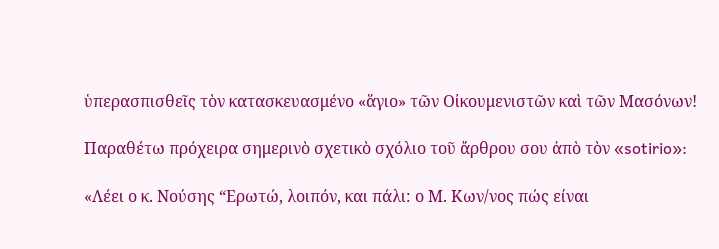ὑπερασπισθεῖς τὸν κατασκευασμένο «ἅγιο» τῶν Οἰκουμενιστῶν καὶ τῶν Μασόνων!

Παραθέτω πρόχειρα σημερινὸ σχετικὸ σχόλιο τοῦ ἄρθρου σου ἀπὸ τὸν «sotirio»:

«Λέει ο κ. Νούσης “Ερωτώ, λοιπόν, και πάλι: ο Μ. Κων/νος πώς είναι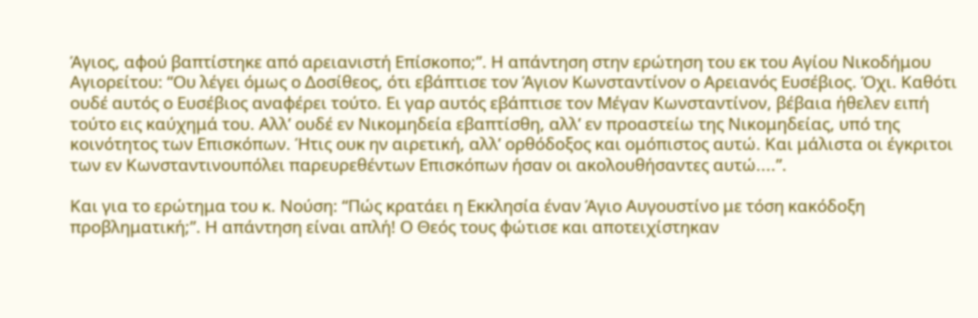Άγιος, αφού βαπτίστηκε από αρειανιστή Επίσκοπο;”. Η απάντηση στην ερώτηση του εκ του Αγίου Νικοδήμου Αγιορείτου: “Ου λέγει όμως ο Δοσίθεος, ότι εβάπτισε τον Άγιον Κωνσταντίνον ο Aρειανός Ευσέβιος. Όχι. Καθότι ουδέ αυτός ο Ευσέβιος αναφέρει τούτο. Ει γαρ αυτός εβάπτισε τον Μέγαν Κωνσταντίνον, βέβαια ήθελεν ειπή τούτο εις καύχημά του. Αλλ’ ουδέ εν Νικομηδεία εβαπτίσθη, αλλ’ εν προαστείω της Νικομηδείας, υπό της κοινότητος των Επισκόπων. Ήτις ουκ ην αιρετική, αλλ’ ορθόδοξος και ομόπιστος αυτώ. Και μάλιστα οι έγκριτοι των εν Κωνσταντινουπόλει παρευρεθέντων Επισκόπων ήσαν οι ακολουθήσαντες αυτώ....”.

Και για το ερώτημα του κ. Νούση: “Πώς κρατάει η Εκκλησία έναν Άγιο Αυγουστίνο με τόση κακόδοξη προβληματική;”. Η απάντηση είναι απλή! Ο Θεός τους φώτισε και αποτειχίστηκαν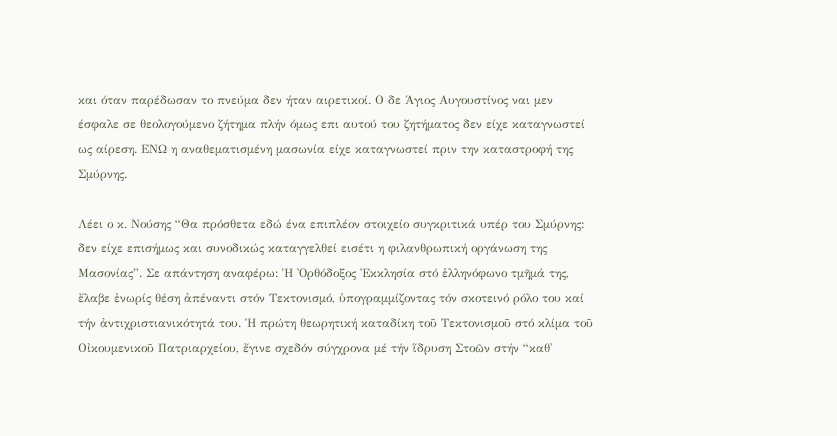και όταν παρέδωσαν το πνεύμα δεν ήταν αιρετικοί. Ο δε Άγιος Αυγουστίνος ναι μεν έσφαλε σε θεολογούμενο ζήτημα πλήν όμως επι αυτού του ζητήματος δεν είχε καταγνωστεί ως αίρεση. ΕΝΩ η αναθεματισμένη μασωνία είχε καταγνωστεί πριν την καταστροφή της Σμύρνης.

Λέει ο κ. Νούσης “Θα πρόσθετα εδώ ένα επιπλέον στοιχείο συγκριτικά υπέρ του Σμύρνης: δεν είχε επισήμως και συνοδικώς καταγγελθεί εισέτι η φιλανθρωπική οργάνωση της Μασονίας”. Σε απάντηση αναφέρω: Ἡ Ὀρθόδοξος Ἐκκλησία στό ἑλληνόφωνο τμῆμά της, ἔλαβε ἐνωρίς θέση ἀπέναντι στόν Τεκτονισμό, ὑπογραμμίζοντας τόν σκοτεινό ρόλο του καί τήν ἀντιχριστιανικότητά του. Ἡ πρώτη θεωρητική καταδίκη τοῦ Τεκτονισμοῦ στό κλίμα τοῦ Οἰκουμενικοῦ Πατριαρχείου, ἔγινε σχεδόν σύγχρονα μέ τήν ἵδρυση Στοῶν στήν “καθ᾽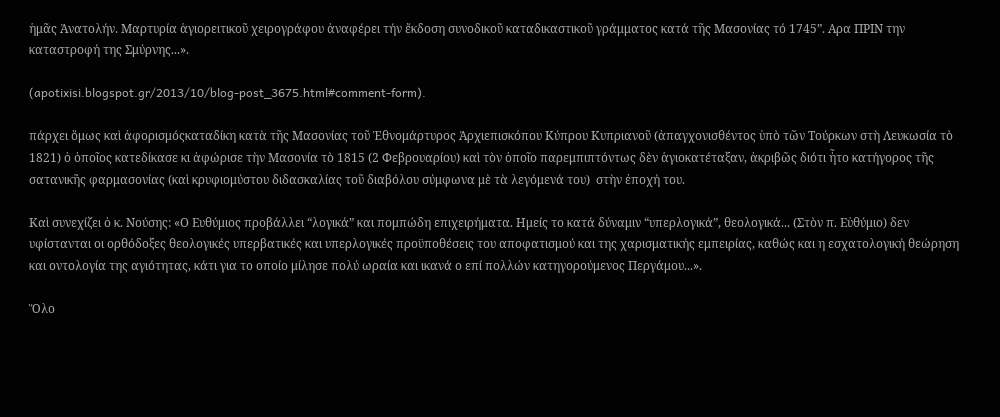ἡμᾶς Ἀνατολήν. Μαρτυρία ἁγιορειτικοῦ χειρογράφου ἀναφέρει τήν ἔκδοση συνοδικοῦ καταδικαστικοῦ γράμματος κατά τῆς Μασονίας τό 1745”. Αρα ΠΡΙΝ την καταστροφή της Σμύρνης...».

(apotixisi.blogspot.gr/2013/10/blog-post_3675.html#comment-form).

πάρχει ὅμως καὶ ἀφορισμόςκαταδίκη κατὰ τῆς Μασονίας τοῦ Ἐθνομάρτυρος Ἀρχιεπισκόπου Κύπρου Κυπριανοῦ (ἀπαγχονισθέντος ὑπὸ τῶν Τούρκων στὴ Λευκωσία τὸ 1821) ὁ ὁποῖος κατεδίκασε κι ἀφώρισε τὴν Μασονία τὸ 1815 (2 Φεβρουαρίου) καὶ τὸν ὁποῖο παρεμπιπτόντως δὲν ἁγιοκατέταξαν, ἀκριβῶς διότι ἦτο κατήγορος τῆς  σατανικῆς φαρμασονίας (καὶ κρυφιομύστου διδασκαλίας τοῦ διαβόλου σύμφωνα μὲ τὰ λεγόμενά του)  στὴν ἐποχή του.

Καὶ συνεχίζει ὁ κ. Νούσης: «Ο Ευθύμιος προβάλλει “λογικά” και πομπώδη επιχειρήματα. Ημείς το κατά δύναμιν “υπερλογικά”, θεολογικά... (Στὸν π. Εὐθύμιο) δεν υφίστανται οι ορθόδοξες θεολογικές υπερβατικές και υπερλογικές προϋποθέσεις του αποφατισμού και της χαρισματικής εμπειρίας, καθώς και η εσχατολογική θεώρηση και οντολογία της αγιότητας, κάτι για το οποίο μίλησε πολύ ωραία και ικανά ο επί πολλών κατηγορούμενος Περγάμου...».

Ὅλο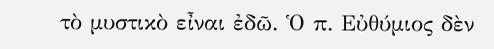τὸ μυστικὸ εἶναι ἐδῶ. Ὁ π. Εὐθύμιος δὲν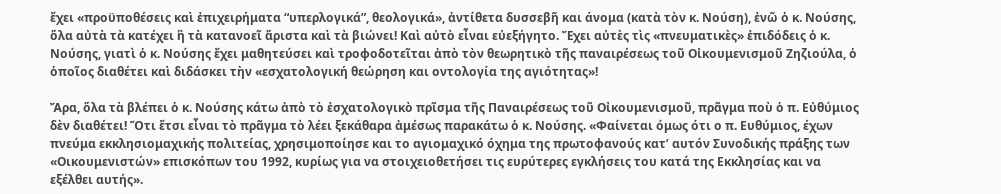ἔχει «προϋποθέσεις καὶ ἐπιχειρήματα “υπερλογικά”, θεολογικά», ἀντίθετα δυσσεβῆ και άνομα (κατὰ τὸν κ. Νούση), ἐνῶ ὁ κ. Νούσης, ὅλα αὐτὰ τὰ κατέχει ἢ τὰ κατανοεῖ ἄριστα καὶ τὰ βιώνει! Καὶ αὐτὸ εἶναι εὐεξήγητο. Ἔχει αὐτὲς τὶς «πνευματικὲς» ἐπιδόδεις ὁ κ. Νούσης, γιατὶ ὁ κ. Νούσης ἔχει μαθητεύσει καὶ τροφοδοτεῖται ἀπὸ τὸν θεωρητικὸ τῆς παναιρέσεως τοῦ Οἰκουμενισμοῦ Ζηζιούλα, ὁ ὁποῖος διαθέτει καὶ διδάσκει τὴν «εσχατολογική θεώρηση και οντολογία της αγιότητας»!

Ἄρα, ὅλα τὰ βλέπει ὁ κ. Νούσης κάτω ἀπὸ τὸ ἐσχατολογικὸ πρῖσμα τῆς Παναιρέσεως τοῦ Οἰκουμενισμοῦ, πρᾶγμα ποὺ ὁ π. Εὐθύμιος δὲν διαθέτει! Ὅτι ἔτσι εἶναι τὸ πρᾶγμα τὸ λέει ξεκάθαρα ἀμέσως παρακάτω ὁ κ. Νούσης. «Φαίνεται όμως ότι ο π. Ευθύμιος, έχων πνεύμα εκκλησιομαχικής πολιτείας, χρησιμοποίησε και το αγιομαχικό όχημα της πρωτοφανούς κατ’ αυτόν Συνοδικής πράξης των «Οικουμενιστών» επισκόπων του 1992, κυρίως για να στοιχειοθετήσει τις ευρύτερες εγκλήσεις του κατά της Εκκλησίας και να εξέλθει αυτής».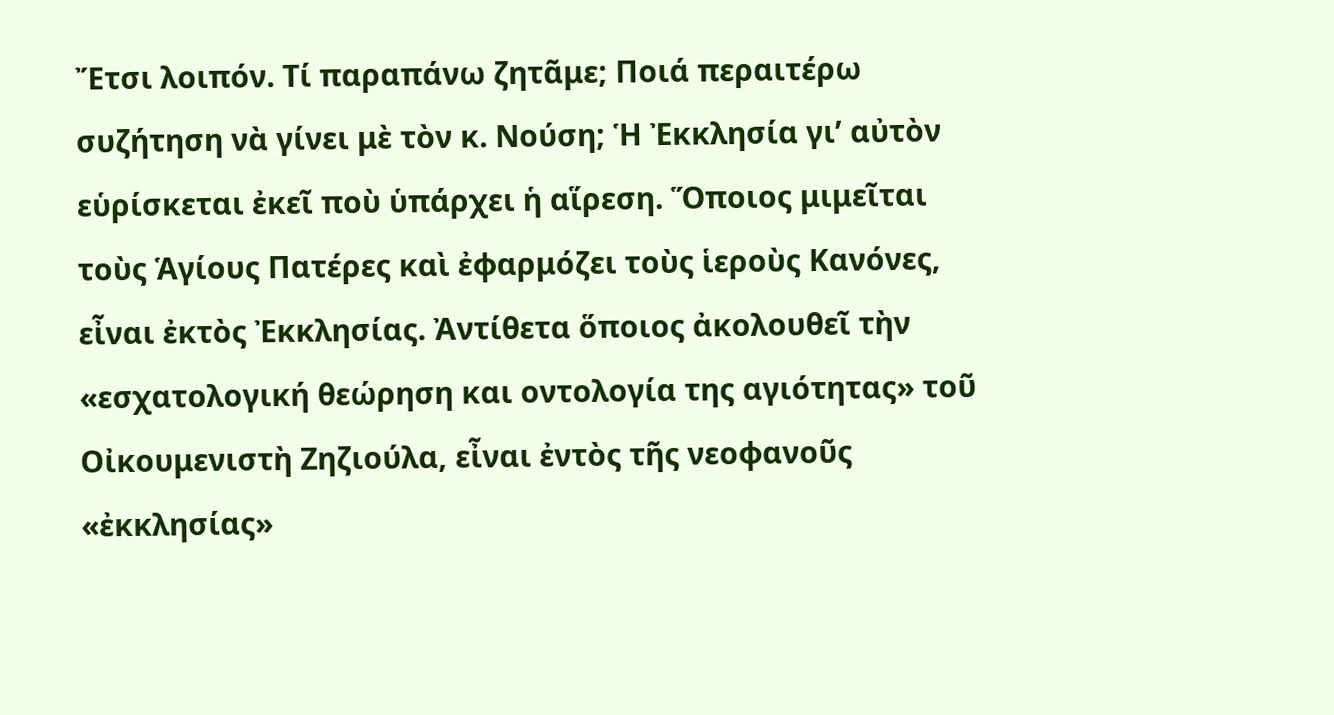Ἔτσι λοιπόν. Τί παραπάνω ζητᾶμε; Ποιά περαιτέρω συζήτηση νὰ γίνει μὲ τὸν κ. Νούση; Ἡ Ἐκκλησία γι’ αὐτὸν εὑρίσκεται ἐκεῖ ποὺ ὑπάρχει ἡ αἵρεση. Ὅποιος μιμεῖται τοὺς Ἁγίους Πατέρες καὶ ἐφαρμόζει τοὺς ἱεροὺς Κανόνες, εἶναι ἐκτὸς Ἐκκλησίας. Ἀντίθετα ὅποιος ἀκολουθεῖ τὴν «εσχατολογική θεώρηση και οντολογία της αγιότητας» τοῦ Οἰκουμενιστὴ Ζηζιούλα, εἶναι ἐντὸς τῆς νεοφανοῦς «ἐκκλησίας»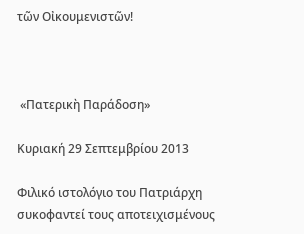τῶν Οἰκουμενιστῶν!



 «Πατερικὴ Παράδοση»

Κυριακή 29 Σεπτεμβρίου 2013

Φιλικό ιστολόγιο του Πατριάρχη συκοφαντεί τους αποτειχισμένους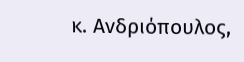κ. Ανδριόπουλος,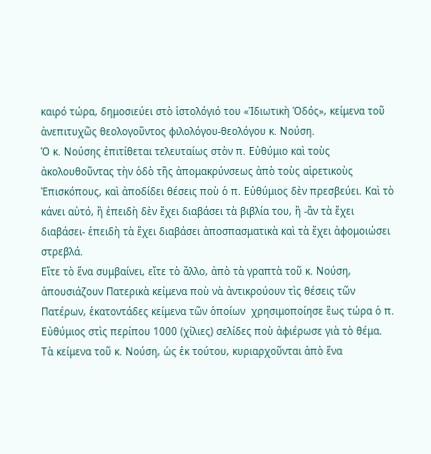καιρό τώρα, δημοσιεύει στὸ ἱστολόγιό του «Ἰδιωτικὴ Ὁδός», κείμενα τοῦ ἀνεπιτυχῶς θεολογοῦντος φιλολόγου-θεολόγου κ. Νούση.
Ὁ κ. Νούσης ἐπιτίθεται τελευταίως στὸν π. Εὐθύμιο καὶ τοὺς ἀκολουθοῦντας τὴν ὁδὸ τῆς ἀπομακρύνσεως ἀπὸ τοὺς αἱρετικοὺς Ἐπισκόπους, καὶ ἀποδίδει θέσεις ποὺ ὁ π. Εὐθύμιος δὲν πρεσβεύει. Καὶ τὸ κάνει αὐτό, ἢ ἐπειδὴ δὲν ἔχει διαβάσει τὰ βιβλία του, ἢ -ἂν τὰ ἔχει διαβάσει- ἐπειδὴ τὰ ἔχει διαβάσει ἀποσπασματικὰ καὶ τὰ ἔχει ἀφομοιώσει στρεβλά.
Εἴτε τὸ ἕνα συμβαίνει, εἴτε τὸ ἄλλο, ἀπὸ τὰ γραπτὰ τοῦ κ. Νούση, ἀπουσιάζουν Πατερικὰ κείμενα ποὺ νὰ ἀντικρούουν τὶς θέσεις τῶν Πατέρων, ἑκατοντάδες κείμενα τῶν ὁποίων  χρησιμοποίησε ἕως τώρα ὁ π. Εὐθύμιος στὶς περίπου 1000 (χίλιες) σελίδες ποὺ ἀφιέρωσε γιὰ τὸ θέμα.
Τὰ κείμενα τοῦ κ. Νούση, ὡς ἐκ τούτου, κυριαρχοῦνται ἀπὸ ἕνα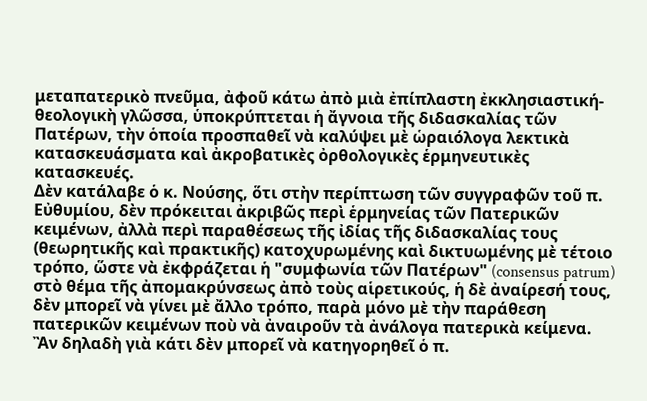μεταπατερικὸ πνεῦμα, ἀφοῦ κάτω ἀπὸ μιὰ ἐπίπλαστη ἐκκλησιαστική-θεολογικὴ γλῶσσα, ὑποκρύπτεται ἡ ἄγνοια τῆς διδασκαλίας τῶν Πατέρων, τὴν ὁποία προσπαθεῖ νὰ καλύψει μὲ ὡραιόλογα λεκτικὰ κατασκευάσματα καὶ ἀκροβατικὲς ὀρθολογικὲς ἑρμηνευτικὲς κατασκευές.
Δὲν κατάλαβε ὁ κ. Νούσης, ὅτι στὴν περίπτωση τῶν συγγραφῶν τοῦ π. Εὐθυμίου, δὲν πρόκειται ἀκριβῶς περὶ ἑρμηνείας τῶν Πατερικῶν κειμένων, ἀλλὰ περὶ παραθέσεως τῆς ἰδίας τῆς διδασκαλίας τους (θεωρητικῆς καὶ πρακτικῆς) κατοχυρωμένης καὶ δικτυωμένης μὲ τέτοιο τρόπο, ὥστε νὰ ἐκφράζεται ἡ "συμφωνία τῶν Πατέρων" (consensus patrum) στὸ θέμα τῆς ἀπομακρύνσεως ἀπὸ τοὺς αἱρετικούς, ἡ δὲ ἀναίρεσή τους, δὲν μπορεῖ νὰ γίνει μὲ ἄλλο τρόπο, παρὰ μόνο μὲ τὴν παράθεση πατερικῶν κειμένων ποὺ νὰ ἀναιροῦν τὰ ἀνάλογα πατερικὰ κείμενα.
Ἂν δηλαδὴ γιὰ κάτι δὲν μπορεῖ νὰ κατηγορηθεῖ ὁ π.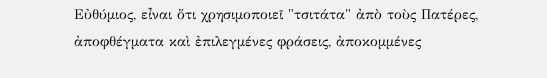Εὐθύμιος, εἶναι ὅτι χρησιμοποιεῖ "τσιτάτα" ἀπὸ τοὺς Πατέρες, ἀποφθέγματα καὶ ἐπιλεγμένες φράσεις, ἀποκομμένες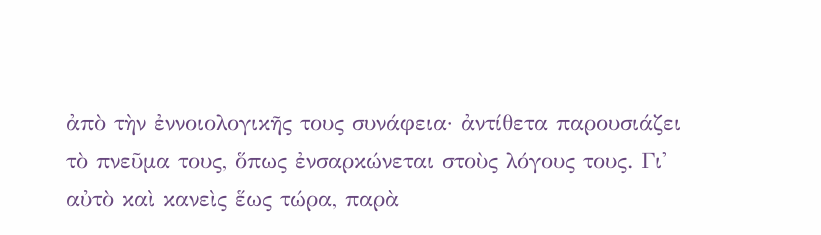ἀπὸ τὴν ἐννοιολογικῆς τους συνάφεια· ἀντίθετα παρουσιάζει τὸ πνεῦμα τους, ὅπως ἐνσαρκώνεται στοὺς λόγους τους. Γι' αὐτὸ καὶ κανεὶς ἕως τώρα, παρὰ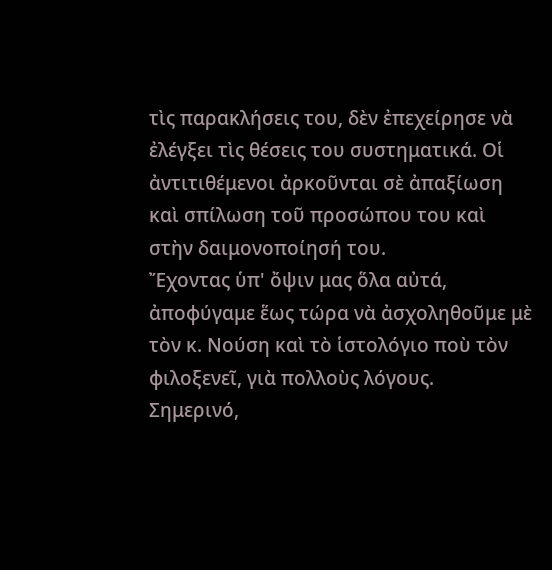τὶς παρακλήσεις του, δὲν ἐπεχείρησε νὰ ἐλέγξει τὶς θέσεις του συστηματικά. Οἱ ἀντιτιθέμενοι ἀρκοῦνται σὲ ἀπαξίωση καὶ σπίλωση τοῦ προσώπου του καὶ στὴν δαιμονοποίησή του.
Ἔχοντας ὑπ' ὄψιν μας ὅλα αὐτά, ἀποφύγαμε ἕως τώρα νὰ ἀσχοληθοῦμε μὲ τὸν κ. Νούση καὶ τὸ ἱστολόγιο ποὺ τὸν φιλοξενεῖ, γιὰ πολλοὺς λόγους.
Σημερινό,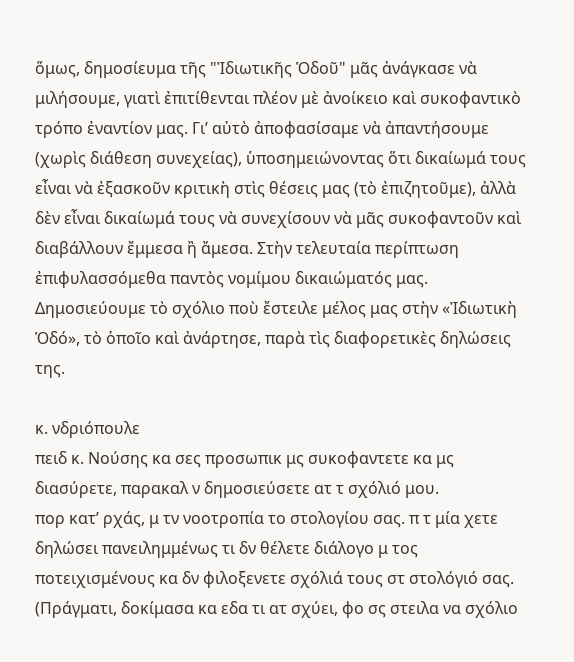ὅμως, δημοσίευμα τῆς "Ἰδιωτικῆς Ὁδοῦ" μᾶς ἀνάγκασε νὰ μιλήσουμε, γιατὶ ἐπιτίθενται πλέον μὲ ἀνοίκειο καὶ συκοφαντικὸ τρόπο ἐναντίον μας. Γι’ αὐτὸ ἀποφασίσαμε νὰ ἀπαντήσουμε (χωρὶς διάθεση συνεχείας), ὑποσημειώνοντας ὅτι δικαίωμά τους εἶναι νὰ ἐξασκοῦν κριτικὴ στὶς θέσεις μας (τὸ ἐπιζητοῦμε), ἀλλὰ δὲν εἶναι δικαίωμά τους νὰ συνεχίσουν νὰ μᾶς συκοφαντοῦν καὶ διαβάλλουν ἔμμεσα ἢ ἄμεσα. Στὴν τελευταία περίπτωση ἐπιφυλασσόμεθα παντὸς νομίμου δικαιώματός μας.
Δημοσιεύουμε τὸ σχόλιο ποὺ ἔστειλε μέλος μας στὴν «Ἰδιωτικὴ Ὁδό», τὸ ὁποῖο καὶ ἀνάρτησε, παρὰ τὶς διαφορετικὲς δηλώσεις της.

κ. νδριόπουλε
πειδ κ. Νούσης κα σες προσωπικ μς συκοφαντετε κα μς διασύρετε, παρακαλ ν δημοσιεύσετε ατ τ σχόλιό μου.
πορ κατ’ ρχάς, μ τν νοοτροπία το στολογίου σας. π τ μία χετε δηλώσει πανειλημμένως τι δν θέλετε διάλογο μ τος ποτειχισμένους κα δν φιλοξενετε σχόλιά τους στ στολόγιό σας. (Πράγματι, δοκίμασα κα εδα τι ατ σχύει, φο σς στειλα να σχόλιο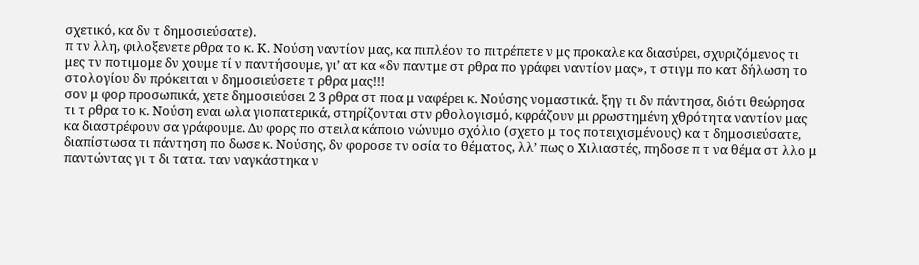σχετικό, κα δν τ δημοσιεύσατε).
π τν λλη, φιλοξενετε ρθρα το κ. Κ. Νούση ναντίον μας, κα πιπλέον το πιτρέπετε ν μς προκαλε κα διασύρει, σχυριζόμενος τι μες τν ποτιμομε δν χουμε τί ν παντήσουμε, γι’ ατ κα «δν παντμε στ ρθρα πο γράφει ναντίον μας», τ στιγμ πο κατ δήλωση το στολογίου δν πρόκειται ν δημοσιεύσετε τ ρθρα μας!!!
σον μ φορ προσωπικά, χετε δημοσιεύσει 2 3 ρθρα στ ποα μ ναφέρει κ. Νούσης νομαστικά. ξηγ τι δν πάντησα, διότι θεώρησα τι τ ρθρα το κ. Νούση εναι ωλα γιοπατερικά, στηρίζονται στν ρθολογισμό, κφράζουν μι ρρωστημένη χθρότητα ναντίον μας κα διαστρέφουν σα γράφουμε. Δυ φορς πο στειλα κάποιο νώνυμο σχόλιο (σχετο μ τος ποτειχισμένους) κα τ δημοσιεύσατε, διαπίστωσα τι πάντηση πο δωσε κ. Νούσης, δν φοροσε τν οσία το θέματος, λλ’ πως ο Χιλιαστές, πηδοσε π τ να θέμα στ λλο μ παντώντας γι τ δι τατα. ταν ναγκάστηκα ν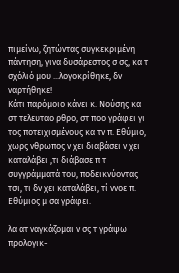πιμείνω, ζητώντας συγκεκριμένη πάντηση, γινα δυσάρεστος σ σς, κα τ σχόλιό μου ...λογοκρίθηκε, δν ναρτήθηκε!
Κάτι παρόμοιο κάνει κ. Νούσης κα στ τελευταο ρθρο, στ ποο γράφει γι τος ποτειχισμένους κα τν π. Εθύμιο, χωρς νθρωπος ν χει διαβάσει ν χει καταλάβει ,τι διάβασε π τ συγγράμματά του, ποδεικνύοντας τσι, τι δν χει καταλάβει, τί ννοε π. Εθύμιος μ σα γράφει.

λα ατ ναγκάζομαι ν σς τ γράψω προλογικ-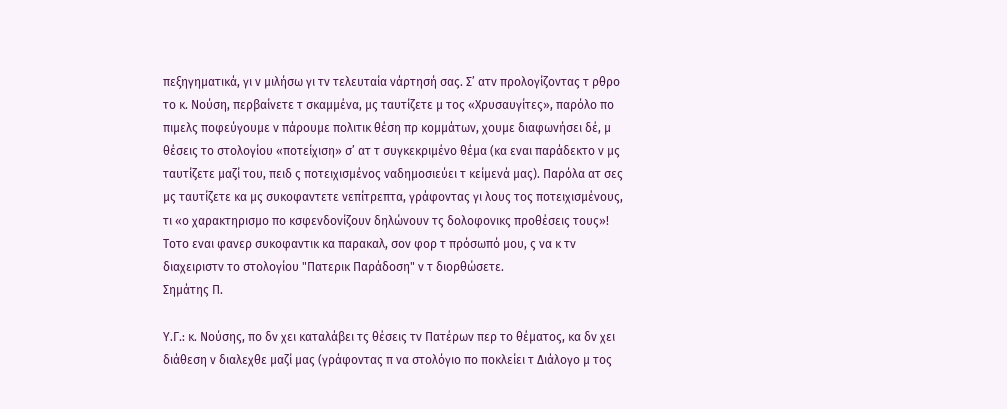πεξηγηματικά, γι ν μιλήσω γι τν τελευταία νάρτησή σας. Σ’ ατν προλογίζοντας τ ρθρο το κ. Νούση, περβαίνετε τ σκαμμένα, μς ταυτίζετε μ τος «Χρυσαυγίτες», παρόλο πο πιμελς ποφεύγουμε ν πάρουμε πολιτικ θέση πρ κομμάτων, χουμε διαφωνήσει δέ, μ θέσεις το στολογίου «ποτείχιση» σ’ ατ τ συγκεκριμένο θέμα (κα εναι παράδεκτο ν μς ταυτίζετε μαζί του, πειδ ς ποτειχισμένος ναδημοσιεύει τ κείμενά μας). Παρόλα ατ σες μς ταυτίζετε κα μς συκοφαντετε νεπίτρεπτα, γράφοντας γι λους τος ποτειχισμένους, τι «ο χαρακτηρισμο πο κσφενδονίζουν δηλώνουν τς δολοφονικς προθέσεις τους»!
Τοτο εναι φανερ συκοφαντικ κα παρακαλ, σον φορ τ πρόσωπό μου, ς να κ τν διαχειριστν το στολογίου "Πατερικ Παράδοση" ν τ διορθώσετε.
Σημάτης Π.

Υ.Γ.: κ. Νούσης, πο δν χει καταλάβει τς θέσεις τν Πατέρων περ το θέματος, κα δν χει διάθεση ν διαλεχθε μαζί μας (γράφοντας π να στολόγιο πο ποκλείει τ Διάλογο μ τος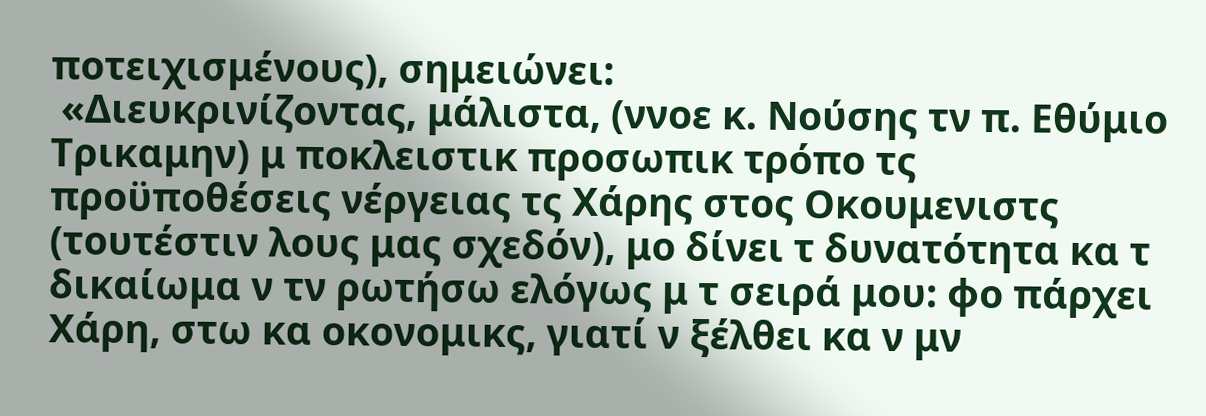ποτειχισμένους), σημειώνει:
 «Διευκρινίζοντας, μάλιστα, (ννοε κ. Νούσης τν π. Εθύμιο Τρικαμην) μ ποκλειστικ προσωπικ τρόπο τς προϋποθέσεις νέργειας τς Χάρης στος Οκουμενιστς (τουτέστιν λους μας σχεδόν), μο δίνει τ δυνατότητα κα τ δικαίωμα ν τν ρωτήσω ελόγως μ τ σειρά μου: φο πάρχει Χάρη, στω κα οκονομικς, γιατί ν ξέλθει κα ν μν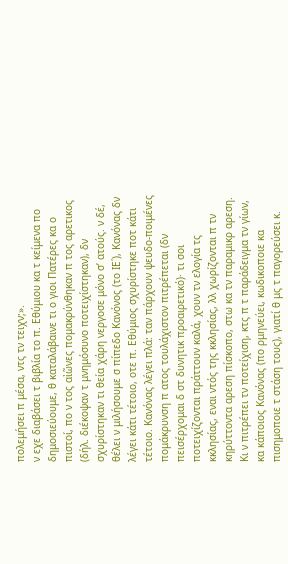πολεμήσει π μέσα, ντς τν τειχν;».
ν εχε διαβάσει τ βιβλία το π. Εθύμιου κα τ κείμενα πο δημοσιεύουμε, θ καταλάβαινε τι ο γιοι Πατέρες κα ο πιστοί, πο ν τος αἰῶνες πομακρύνθηκαν π τος αρετικος (δήλ. διέκοψαν τ μνημόσυνο ποτειχίστηκαν), δν σχυρίστηκαν τι θεία χάρη νεργοσε μόνο σ’ ατούς. ν δέ, θέλει ν μιλήσουμε σ πίπεδο Κανόνος (το ΙΕ΄), Κανόνας δν λέγει κάτι τέτοιο, οτε π. Εθύμιος σχυρίστηκε ποτ κάτι τέτοιο. Κανόνας λέγει πλά: ταν πάρχουν ψευδο-ποιμένες πομάκρυνση π ατος τουλάχιστον πιτρέπεται (δν πεισέρχομαι δ στ δυνητικ προαιρετικό)· τι σοι ποτειχίζονται πράττουν καλά, χουν τν ελογία τς κκλησίας, εναι ντός της κκλησίας, λλ χωρίζονται π τν κηρύττοντα αρεση πίσκοπο, στω κα τν παραμικρ αρεση. Κι ν πιτρέπει τν ποτείχιση, κτς π τ παράδειγμα τν γίων, κα κάποιος Κανόνας (πο ρμηνεύει, κωδικοποιε κα πισημοποιε τ στάση τους), γιατί θ μς τ παγορεύσει κ.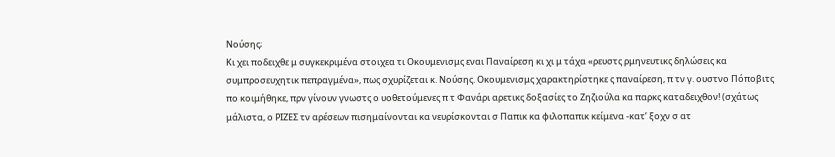Νούσης;
Κι χει ποδειχθε μ συγκεκριμένα στοιχεα τι Οκουμενισμς εναι Παναίρεση κι χι μ τάχα «ρευστς ρμηνευτικς δηλώσεις κα συμπροσευχητικ πεπραγμένα», πως σχυρίζεται κ. Νούσης. Οκουμενισμς χαρακτηρίστηκε ς παναίρεση, π τν γ. ουστνο Πόποβιτς πο κοιμήθηκε, πρν γίνουν γνωστς ο υοθετούμενες π τ Φανάρι αρετικς δοξασίες το Ζηζιούλα κα παρκς καταδειχθον! (σχάτως μάλιστα, ο ΡΙΖΕΣ τν αρέσεων πισημαίνονται κα νευρίσκονται σ Παπικ κα φιλοπαπικ κείμενα -κατ’ ξοχν σ ατ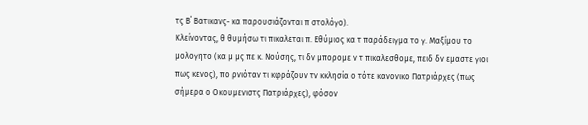τς Β΄ Βατικανς- κα παρουσιάζονται π στολόγο).
Κλείνοντας, θ θυμήσω τι πικαλεται π. Εθύμιος κα τ παράδειγμα το γ. Μαξίμου το μολογητο (κα μ μς πε κ. Νούσης, τι δν μπορομε ν τ πικαλεσθομε, πειδ δν εμαστε γιοι πως κενος), πο ρνιόταν τι κφράζουν τν κκλησία ο τότε κανονικο Πατριάρχες (πως σήμερα ο Οκουμενιστς Πατριάρχες), φόσον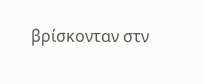βρίσκονταν στν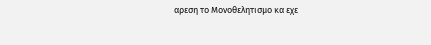αρεση το Μονοθελητισμο κα εχε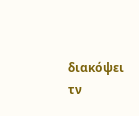διακόψει τν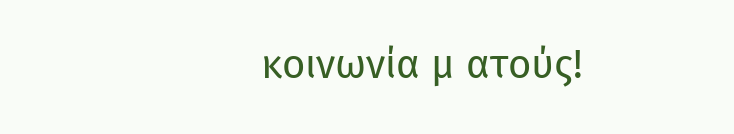κοινωνία μ ατούς!